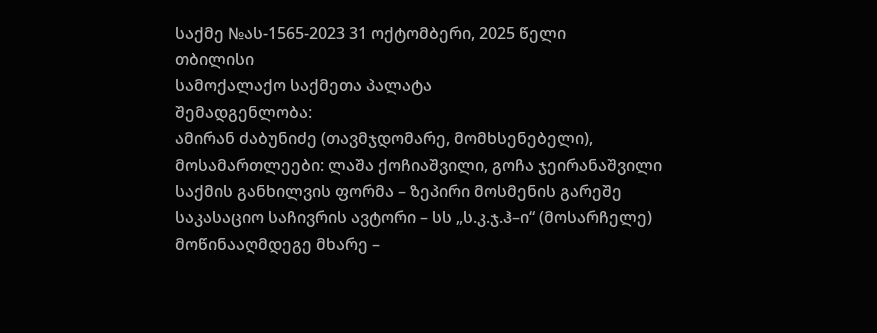საქმე №ას-1565-2023 31 ოქტომბერი, 2025 წელი
თბილისი
სამოქალაქო საქმეთა პალატა
შემადგენლობა:
ამირან ძაბუნიძე (თავმჯდომარე, მომხსენებელი),
მოსამართლეები: ლაშა ქოჩიაშვილი, გოჩა ჯეირანაშვილი
საქმის განხილვის ფორმა – ზეპირი მოსმენის გარეშე
საკასაციო საჩივრის ავტორი – სს „ს.კ.ჯ.ჰ–ი“ (მოსარჩელე)
მოწინააღმდეგე მხარე –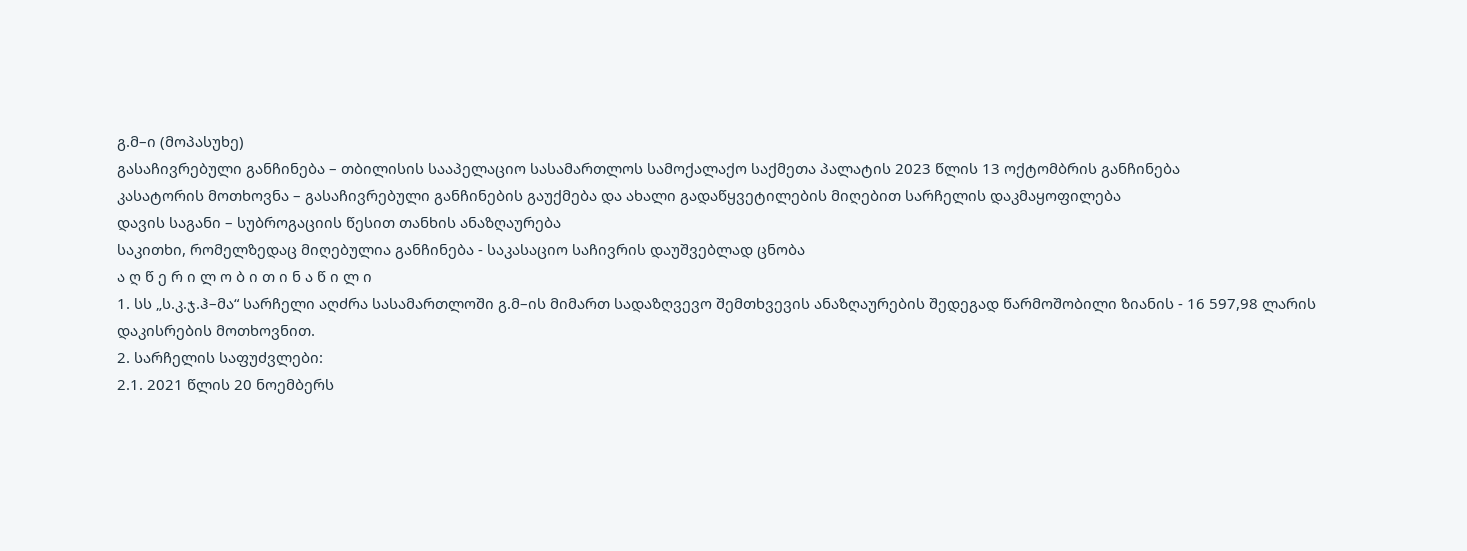გ.მ–ი (მოპასუხე)
გასაჩივრებული განჩინება – თბილისის სააპელაციო სასამართლოს სამოქალაქო საქმეთა პალატის 2023 წლის 13 ოქტომბრის განჩინება
კასატორის მოთხოვნა – გასაჩივრებული განჩინების გაუქმება და ახალი გადაწყვეტილების მიღებით სარჩელის დაკმაყოფილება
დავის საგანი – სუბროგაციის წესით თანხის ანაზღაურება
საკითხი, რომელზედაც მიღებულია განჩინება - საკასაციო საჩივრის დაუშვებლად ცნობა
ა ღ წ ე რ ი ლ ო ბ ი თ ი ნ ა წ ი ლ ი
1. სს „ს.კ.ჯ.ჰ–მა“ სარჩელი აღძრა სასამართლოში გ.მ–ის მიმართ სადაზღვევო შემთხვევის ანაზღაურების შედეგად წარმოშობილი ზიანის - 16 597,98 ლარის დაკისრების მოთხოვნით.
2. სარჩელის საფუძვლები:
2.1. 2021 წლის 20 ნოემბერს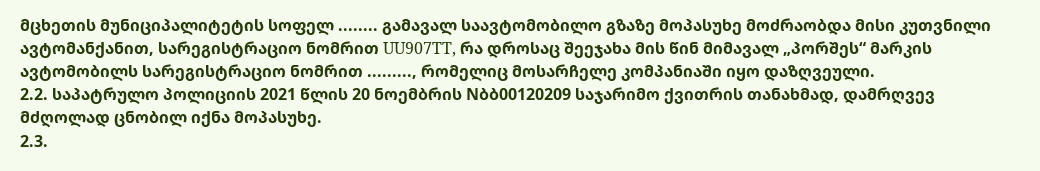მცხეთის მუნიციპალიტეტის სოფელ ........ გამავალ საავტომობილო გზაზე მოპასუხე მოძრაობდა მისი კუთვნილი ავტომანქანით, სარეგისტრაციო ნომრით UU907TT, რა დროსაც შეეჯახა მის წინ მიმავალ „პორშეს“ მარკის ავტომობილს სარეგისტრაციო ნომრით ........., რომელიც მოსარჩელე კომპანიაში იყო დაზღვეული.
2.2. საპატრულო პოლიციის 2021 წლის 20 ნოემბრის Nბბ00120209 საჯარიმო ქვითრის თანახმად, დამრღვევ მძღოლად ცნობილ იქნა მოპასუხე.
2.3.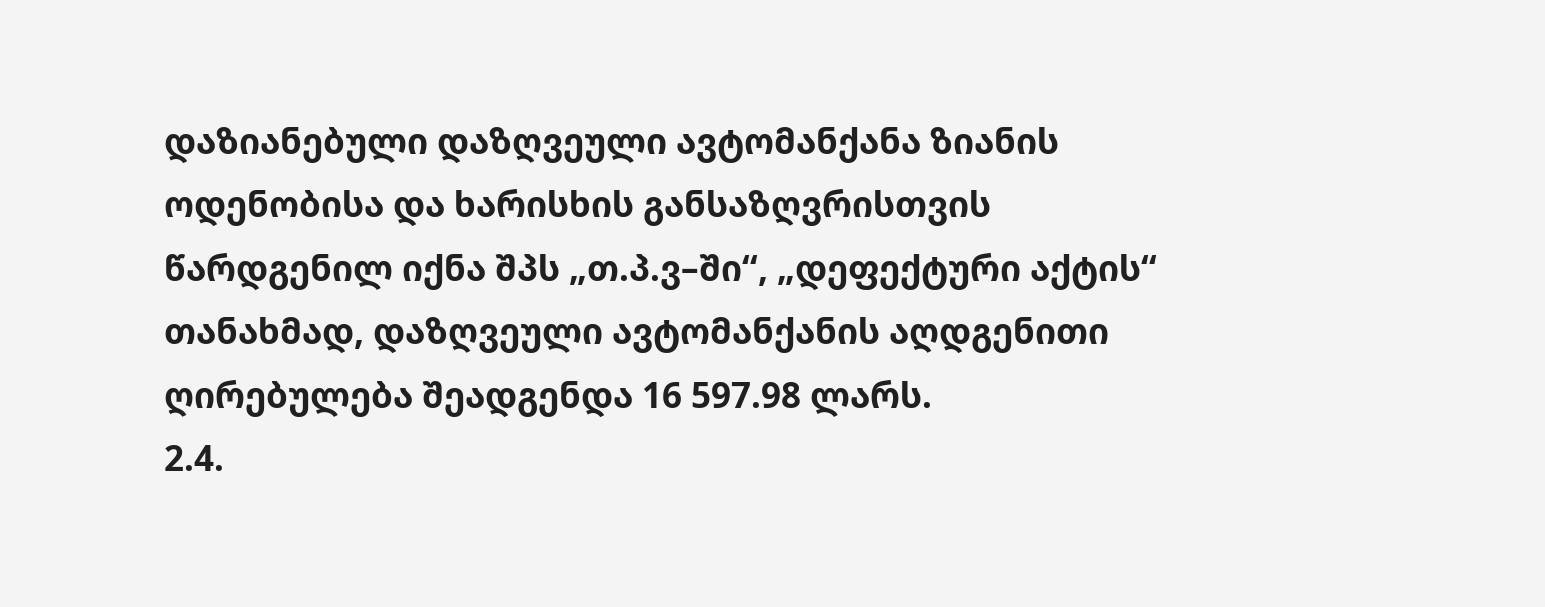დაზიანებული დაზღვეული ავტომანქანა ზიანის ოდენობისა და ხარისხის განსაზღვრისთვის წარდგენილ იქნა შპს „თ.პ.ვ–ში“, „დეფექტური აქტის“ თანახმად, დაზღვეული ავტომანქანის აღდგენითი ღირებულება შეადგენდა 16 597.98 ლარს.
2.4.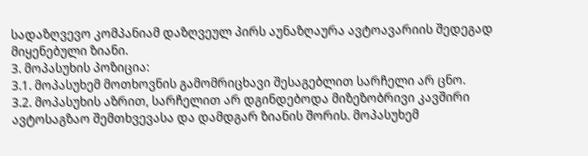სადაზღვევო კომპანიამ დაზღვეულ პირს აუნაზღაურა ავტოავარიის შედეგად მიყენებული ზიანი.
3. მოპასუხის პოზიცია:
3.1. მოპასუხემ მოთხოვნის გამომრიცხავი შესაგებლით სარჩელი არ ცნო.
3.2. მოპასუხის აზრით, სარჩელით არ დგინდებოდა მიზეზობრივი კავშირი ავტოსაგზაო შემთხვევასა და დამდგარ ზიანის შორის. მოპასუხემ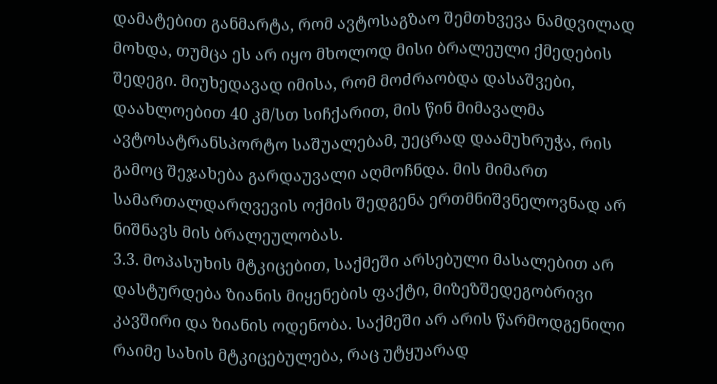დამატებით განმარტა, რომ ავტოსაგზაო შემთხვევა ნამდვილად მოხდა, თუმცა ეს არ იყო მხოლოდ მისი ბრალეული ქმედების შედეგი. მიუხედავად იმისა, რომ მოძრაობდა დასაშვები, დაახლოებით 40 კმ/სთ სიჩქარით, მის წინ მიმავალმა ავტოსატრანსპორტო საშუალებამ, უეცრად დაამუხრუჭა, რის გამოც შეჯახება გარდაუვალი აღმოჩნდა. მის მიმართ სამართალდარღვევის ოქმის შედგენა ერთმნიშვნელოვნად არ ნიშნავს მის ბრალეულობას.
3.3. მოპასუხის მტკიცებით, საქმეში არსებული მასალებით არ დასტურდება ზიანის მიყენების ფაქტი, მიზეზშედეგობრივი კავშირი და ზიანის ოდენობა. საქმეში არ არის წარმოდგენილი რაიმე სახის მტკიცებულება, რაც უტყუარად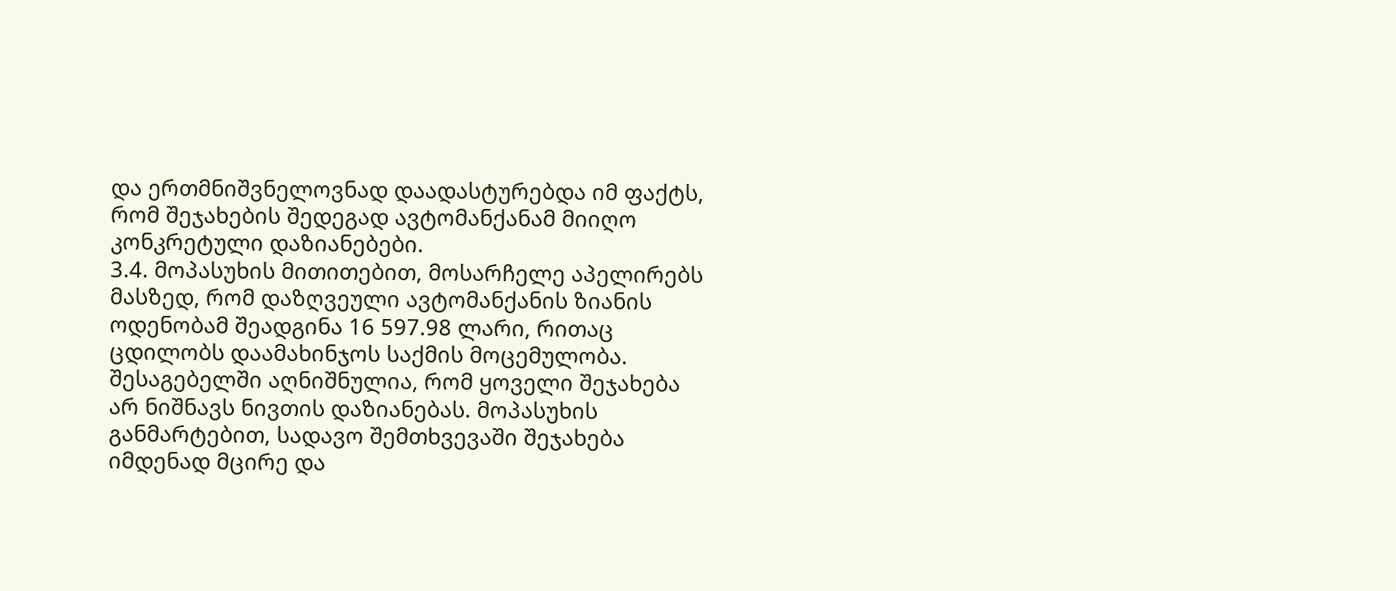და ერთმნიშვნელოვნად დაადასტურებდა იმ ფაქტს, რომ შეჯახების შედეგად ავტომანქანამ მიიღო კონკრეტული დაზიანებები.
3.4. მოპასუხის მითითებით, მოსარჩელე აპელირებს მასზედ, რომ დაზღვეული ავტომანქანის ზიანის ოდენობამ შეადგინა 16 597.98 ლარი, რითაც ცდილობს დაამახინჯოს საქმის მოცემულობა. შესაგებელში აღნიშნულია, რომ ყოველი შეჯახება არ ნიშნავს ნივთის დაზიანებას. მოპასუხის განმარტებით, სადავო შემთხვევაში შეჯახება იმდენად მცირე და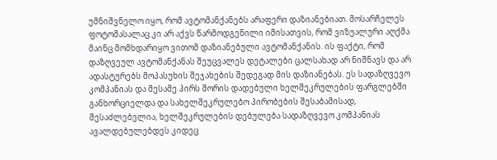უმნიშვნელო იყო, რომ ავტომანქანებს არაფერი დაზიანებიათ. მოსარჩელეს ფოტომასალაც კი არ აქვს წარმოდგენილი იმისათვის, რომ ვიზუალური აღქმა მაინც მომხდარიყო ვითომ დაზიანებული ავტომანქანის. ის ფაქტი, რომ დაზღვეულ ავტომანქანას შეუცვალეს დეტალები ცალსახად არ ნიშნავს და არ ადასტურებს მოპასუხის შეჯახების შედეგად მის დაზიანებას. ეს სადაზღვევო კომპანიას და მესამე პირს შორის დადებული ხელშეკრულების ფარგლებში განხორციელდა და სახელშეკრულებო პირობების შესაბამისად, შესაძლებელია, ხელშეკრულების დებულება სადაზღვევო კომპანიას ავალდებულებდეს კიდეც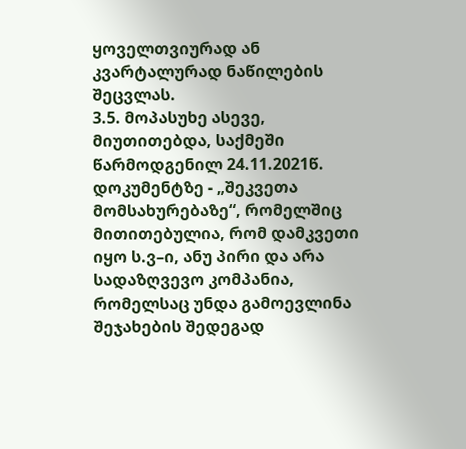ყოველთვიურად ან კვარტალურად ნაწილების შეცვლას.
3.5. მოპასუხე ასევე, მიუთითებდა, საქმეში წარმოდგენილ 24.11.2021წ. დოკუმენტზე - „შეკვეთა მომსახურებაზე“, რომელშიც მითითებულია, რომ დამკვეთი იყო ს.ვ–ი, ანუ პირი და არა სადაზღვევო კომპანია, რომელსაც უნდა გამოევლინა შეჯახების შედეგად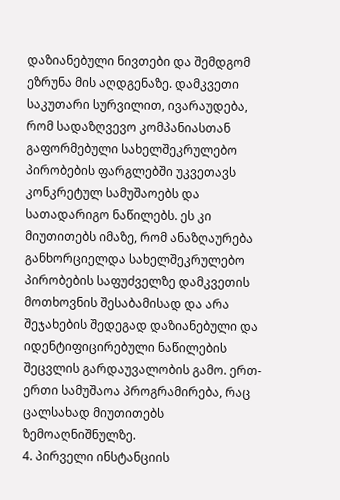დაზიანებული ნივთები და შემდგომ ეზრუნა მის აღდგენაზე. დამკვეთი საკუთარი სურვილით, ივარაუდება, რომ სადაზღვევო კომპანიასთან გაფორმებული სახელშეკრულებო პირობების ფარგლებში უკვეთავს კონკრეტულ სამუშაოებს და სათადარიგო ნაწილებს. ეს კი მიუთითებს იმაზე, რომ ანაზღაურება განხორციელდა სახელშეკრულებო პირობების საფუძველზე დამკვეთის მოთხოვნის შესაბამისად და არა შეჯახების შედეგად დაზიანებული და იდენტიფიცირებული ნაწილების შეცვლის გარდაუვალობის გამო. ერთ-ერთი სამუშაოა პროგრამირება, რაც ცალსახად მიუთითებს ზემოაღნიშნულზე.
4. პირველი ინსტანციის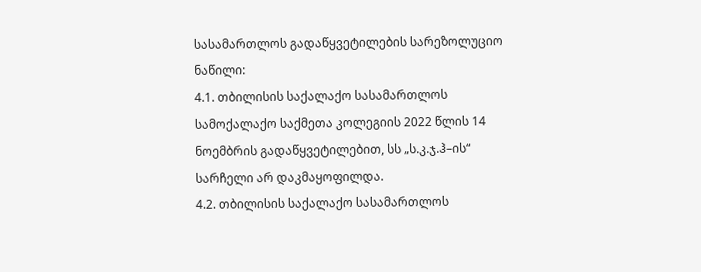სასამართლოს გადაწყვეტილების სარეზოლუციო ნაწილი:
4.1. თბილისის საქალაქო სასამართლოს სამოქალაქო საქმეთა კოლეგიის 2022 წლის 14 ნოემბრის გადაწყვეტილებით, სს „ს.კ.ჯ.ჰ–ის“ სარჩელი არ დაკმაყოფილდა.
4.2. თბილისის საქალაქო სასამართლოს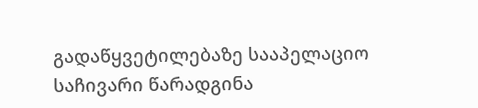გადაწყვეტილებაზე სააპელაციო საჩივარი წარადგინა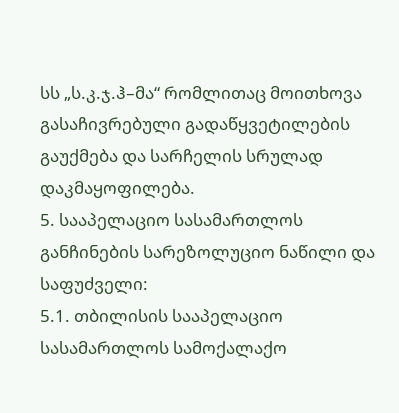სს „ს.კ.ჯ.ჰ–მა“ რომლითაც მოითხოვა გასაჩივრებული გადაწყვეტილების გაუქმება და სარჩელის სრულად დაკმაყოფილება.
5. სააპელაციო სასამართლოს განჩინების სარეზოლუციო ნაწილი და საფუძველი:
5.1. თბილისის სააპელაციო სასამართლოს სამოქალაქო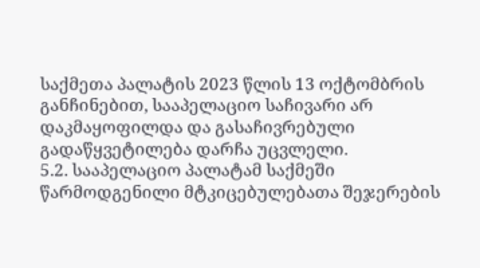საქმეთა პალატის 2023 წლის 13 ოქტომბრის განჩინებით, სააპელაციო საჩივარი არ დაკმაყოფილდა და გასაჩივრებული გადაწყვეტილება დარჩა უცვლელი.
5.2. სააპელაციო პალატამ საქმეში წარმოდგენილი მტკიცებულებათა შეჯერების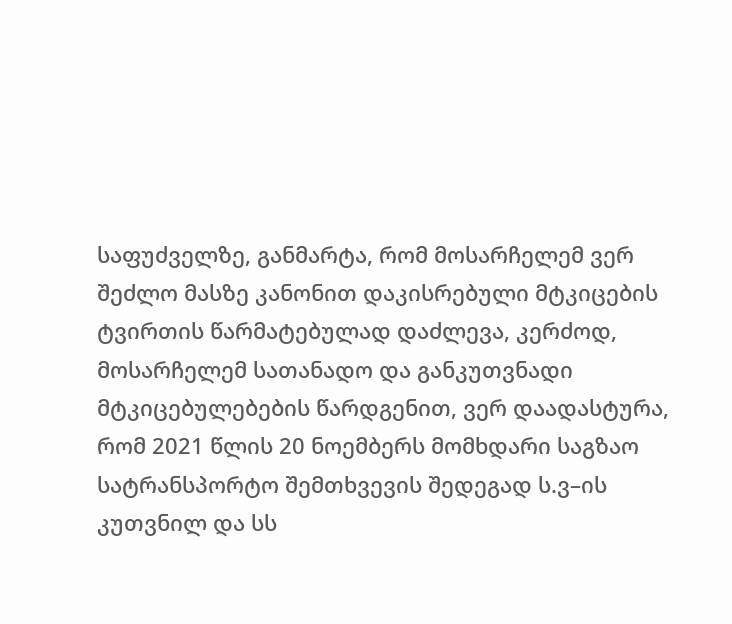საფუძველზე, განმარტა, რომ მოსარჩელემ ვერ შეძლო მასზე კანონით დაკისრებული მტკიცების ტვირთის წარმატებულად დაძლევა, კერძოდ, მოსარჩელემ სათანადო და განკუთვნადი მტკიცებულებების წარდგენით, ვერ დაადასტურა, რომ 2021 წლის 20 ნოემბერს მომხდარი საგზაო სატრანსპორტო შემთხვევის შედეგად ს.ვ–ის კუთვნილ და სს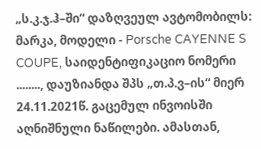„ს.კ.ჯ.ჰ–ში“ დაზღვეულ ავტომობილს: მარკა, მოდელი - Porsche CAYENNE S COUPE, საიდენტიფიკაციო ნომერი ........, დაუზიანდა შპს „თ.პ.ვ–ის“ მიერ 24.11.2021წ. გაცემულ ინვოისში აღნიშნული ნაწილები. ამასთან,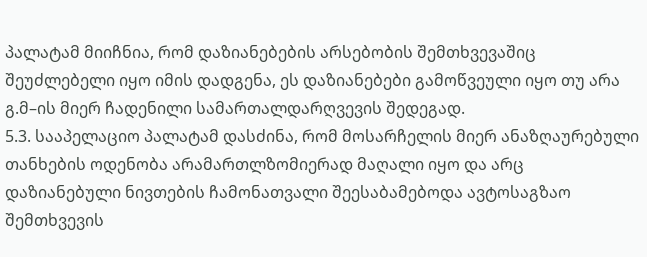პალატამ მიიჩნია, რომ დაზიანებების არსებობის შემთხვევაშიც შეუძლებელი იყო იმის დადგენა, ეს დაზიანებები გამოწვეული იყო თუ არა გ.მ–ის მიერ ჩადენილი სამართალდარღვევის შედეგად.
5.3. სააპელაციო პალატამ დასძინა, რომ მოსარჩელის მიერ ანაზღაურებული თანხების ოდენობა არამართლზომიერად მაღალი იყო და არც დაზიანებული ნივთების ჩამონათვალი შეესაბამებოდა ავტოსაგზაო შემთხვევის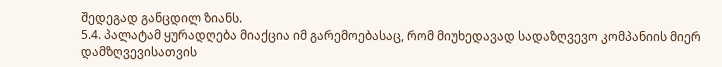შედეგად განცდილ ზიანს.
5.4. პალატამ ყურადღება მიაქცია იმ გარემოებასაც, რომ მიუხედავად სადაზღვევო კომპანიის მიერ დამზღვევისათვის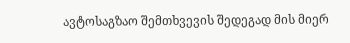ავტოსაგზაო შემთხვევის შედეგად მის მიერ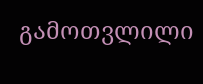გამოთვლილი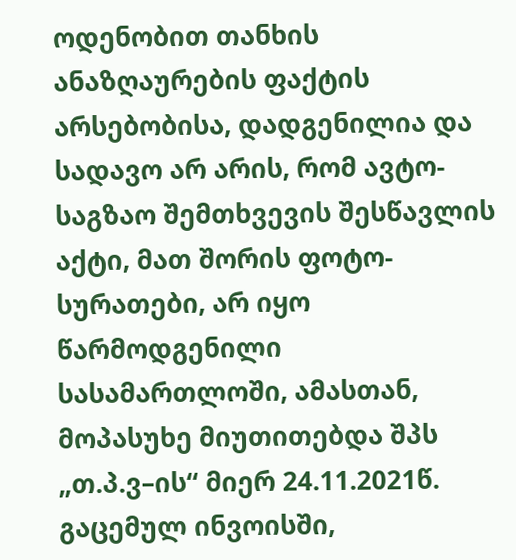ოდენობით თანხის ანაზღაურების ფაქტის არსებობისა, დადგენილია და სადავო არ არის, რომ ავტო-საგზაო შემთხვევის შესწავლის აქტი, მათ შორის ფოტო-სურათები, არ იყო წარმოდგენილი სასამართლოში, ამასთან, მოპასუხე მიუთითებდა შპს „თ.პ.ვ–ის“ მიერ 24.11.2021წ. გაცემულ ინვოისში,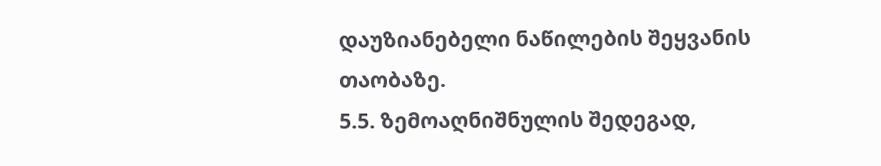დაუზიანებელი ნაწილების შეყვანის თაობაზე.
5.5. ზემოაღნიშნულის შედეგად,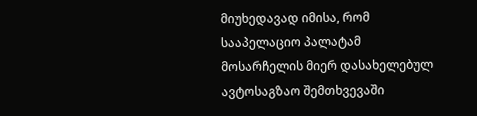მიუხედავად იმისა, რომ სააპელაციო პალატამ მოსარჩელის მიერ დასახელებულ ავტოსაგზაო შემთხვევაში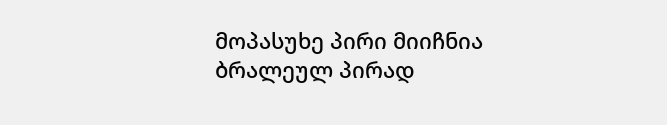მოპასუხე პირი მიიჩნია ბრალეულ პირად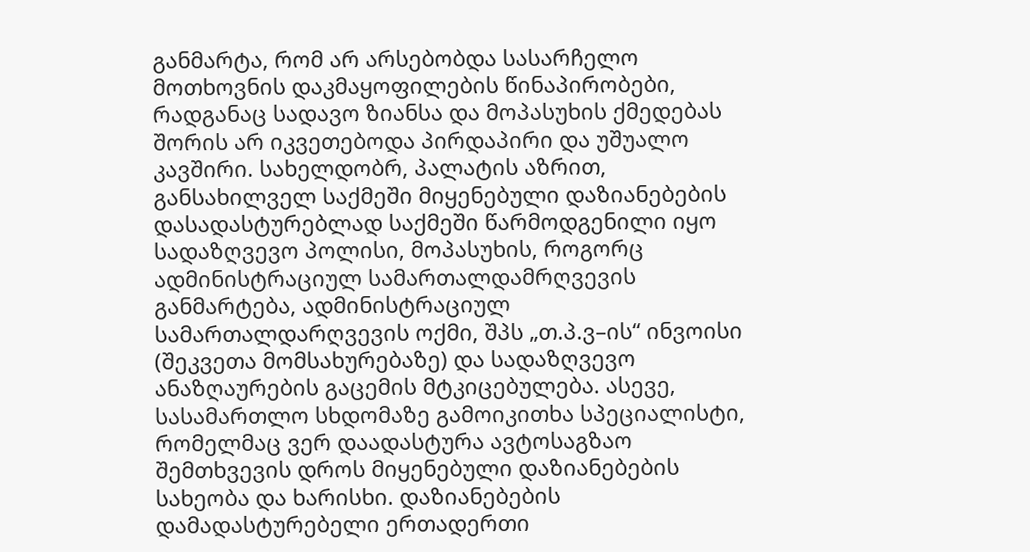განმარტა, რომ არ არსებობდა სასარჩელო მოთხოვნის დაკმაყოფილების წინაპირობები, რადგანაც სადავო ზიანსა და მოპასუხის ქმედებას შორის არ იკვეთებოდა პირდაპირი და უშუალო კავშირი. სახელდობრ, პალატის აზრით, განსახილველ საქმეში მიყენებული დაზიანებების დასადასტურებლად საქმეში წარმოდგენილი იყო სადაზღვევო პოლისი, მოპასუხის, როგორც ადმინისტრაციულ სამართალდამრღვევის განმარტება, ადმინისტრაციულ სამართალდარღვევის ოქმი, შპს „თ.პ.ვ–ის“ ინვოისი (შეკვეთა მომსახურებაზე) და სადაზღვევო ანაზღაურების გაცემის მტკიცებულება. ასევე, სასამართლო სხდომაზე გამოიკითხა სპეციალისტი, რომელმაც ვერ დაადასტურა ავტოსაგზაო შემთხვევის დროს მიყენებული დაზიანებების სახეობა და ხარისხი. დაზიანებების დამადასტურებელი ერთადერთი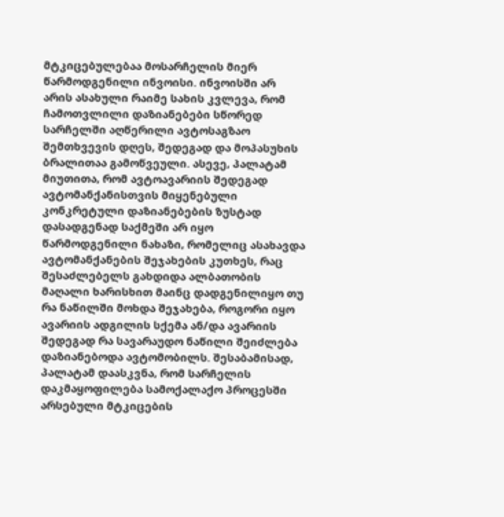მტკიცებულებაა მოსარჩელის მიერ წარმოდგენილი ინვოისი. ინვოისში არ არის ასახული რაიმე სახის კვლევა, რომ ჩამოთვლილი დაზიანებები სწორედ სარჩელში აღწერილი ავტოსაგზაო შემთხვევის დღეს, შედეგად და მოპასუხის ბრალითაა გამოწვეული. ასევე, პალატამ მიუთითა, რომ ავტოავარიის შედეგად ავტომანქანისთვის მიყენებული კონკრეტული დაზიანებების ზუსტად დასადგენად საქმეში არ იყო წარმოდგენილი ნახაზი, რომელიც ასახავდა ავტომანქანების შეჯახების კუთხეს, რაც შესაძლებელს გახდიდა ალბათობის მაღალი ხარისხით მაინც დადგენილიყო თუ რა ნაწილში მოხდა შეჯახება, როგორი იყო ავარიის ადგილის სქემა ან/და ავარიის შედეგად რა სავარაუდო ნაწილი შეიძლება დაზიანებოდა ავტომობილს. შესაბამისად, პალატამ დაასკვნა, რომ სარჩელის დაკმაყოფილება სამოქალაქო პროცესში არსებული მტკიცების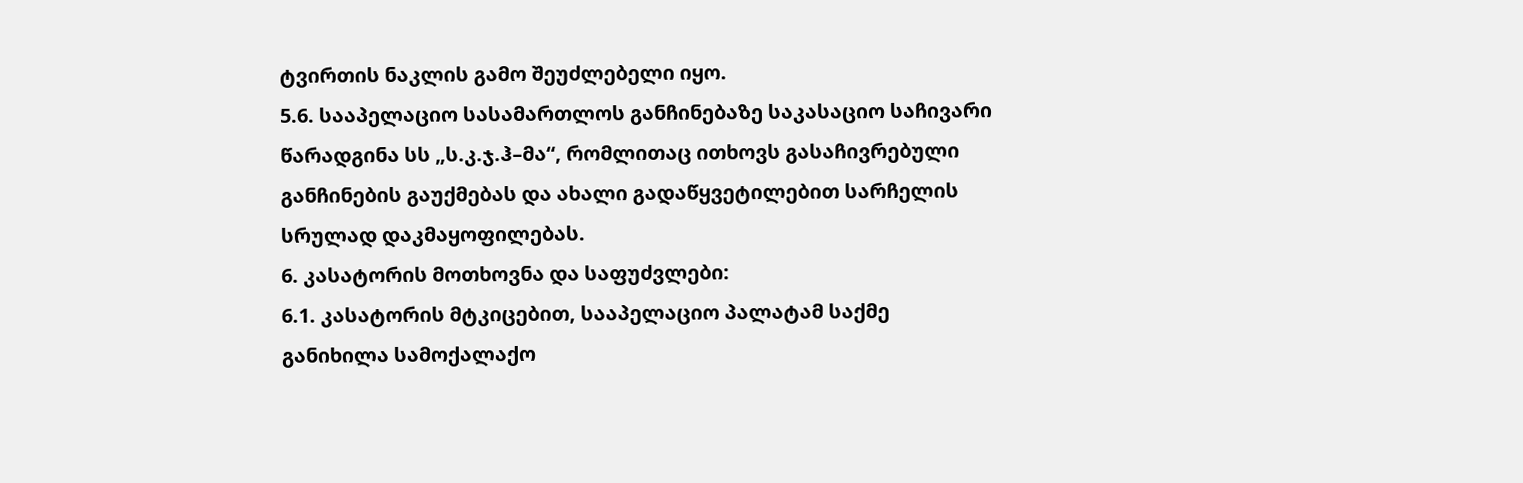ტვირთის ნაკლის გამო შეუძლებელი იყო.
5.6. სააპელაციო სასამართლოს განჩინებაზე საკასაციო საჩივარი წარადგინა სს „ს.კ.ჯ.ჰ–მა“, რომლითაც ითხოვს გასაჩივრებული განჩინების გაუქმებას და ახალი გადაწყვეტილებით სარჩელის სრულად დაკმაყოფილებას.
6. კასატორის მოთხოვნა და საფუძვლები:
6.1. კასატორის მტკიცებით, სააპელაციო პალატამ საქმე განიხილა სამოქალაქო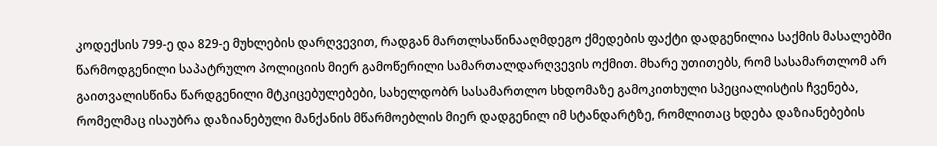კოდექსის 799-ე და 829-ე მუხლების დარღვევით, რადგან მართლსაწინააღმდეგო ქმედების ფაქტი დადგენილია საქმის მასალებში წარმოდგენილი საპატრულო პოლიციის მიერ გამოწერილი სამართალდარღვევის ოქმით. მხარე უთითებს, რომ სასამართლომ არ გაითვალისწინა წარდგენილი მტკიცებულებები, სახელდობრ სასამართლო სხდომაზე გამოკითხული სპეციალისტის ჩვენება, რომელმაც ისაუბრა დაზიანებული მანქანის მწარმოებლის მიერ დადგენილ იმ სტანდარტზე, რომლითაც ხდება დაზიანებების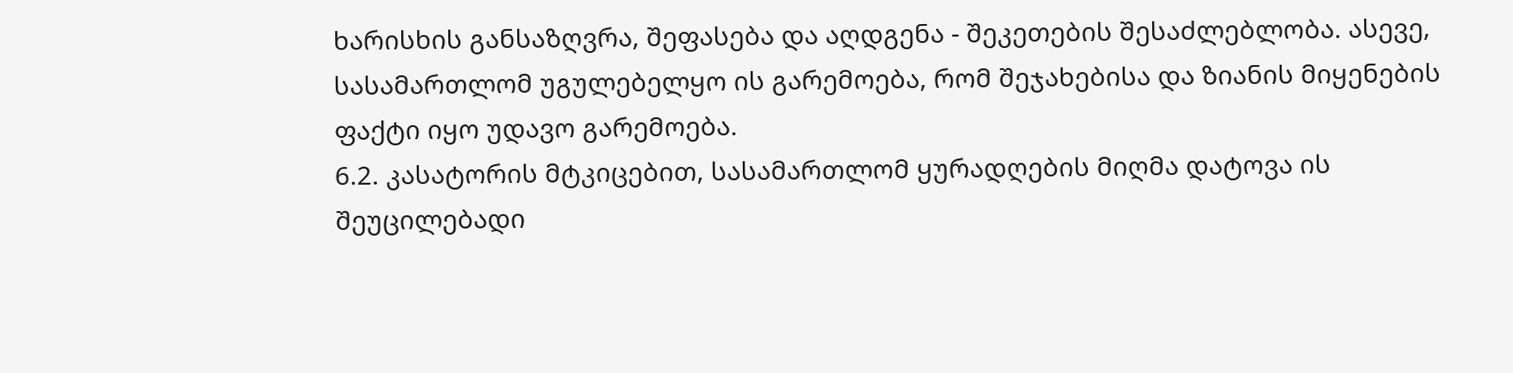ხარისხის განსაზღვრა, შეფასება და აღდგენა - შეკეთების შესაძლებლობა. ასევე, სასამართლომ უგულებელყო ის გარემოება, რომ შეჯახებისა და ზიანის მიყენების ფაქტი იყო უდავო გარემოება.
6.2. კასატორის მტკიცებით, სასამართლომ ყურადღების მიღმა დატოვა ის შეუცილებადი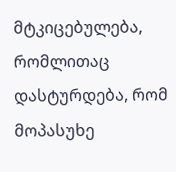მტკიცებულება, რომლითაც დასტურდება, რომ მოპასუხე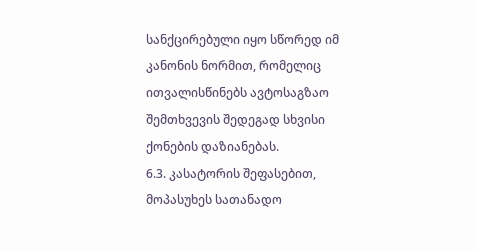სანქცირებული იყო სწორედ იმ კანონის ნორმით, რომელიც ითვალისწინებს ავტოსაგზაო შემთხვევის შედეგად სხვისი ქონების დაზიანებას.
6.3. კასატორის შეფასებით, მოპასუხეს სათანადო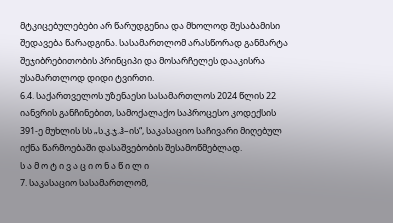მტკიცებულებები არ წარუდგენია და მხოლოდ შესაბამისი შედავება წარადგინა. სასამართლომ არასწორად განმარტა შეჯიბრებითობის პრინციპი და მოსარჩელეს დააკისრა უსამართლოდ დიდი ტვირთი.
6.4. საქართველოს უზენაესი სასამართლოს 2024 წლის 22 იანვრის განჩინებით, სამოქალაქო საპროცესო კოდექსის 391-ე მუხლის სს „ს.კ.ჯ.ჰ–ის“, საკასაციო საჩივარი მიღებულ იქნა წარმოებაში დასაშვებობის შესამოწმებლად.
ს ა მ ო ტ ი ვ ა ც ი ო ნ ა წ ი ლ ი
7. საკასაციო სასამართლომ,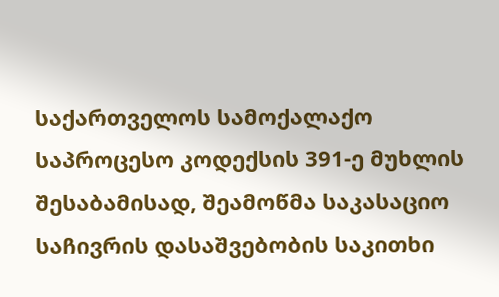საქართველოს სამოქალაქო საპროცესო კოდექსის 391-ე მუხლის შესაბამისად, შეამოწმა საკასაციო საჩივრის დასაშვებობის საკითხი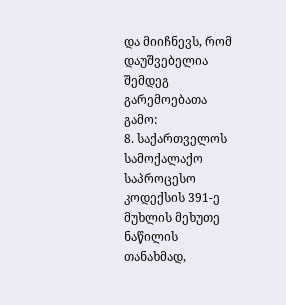და მიიჩნევს, რომ დაუშვებელია შემდეგ გარემოებათა გამო:
8. საქართველოს სამოქალაქო საპროცესო კოდექსის 391-ე მუხლის მეხუთე ნაწილის თანახმად,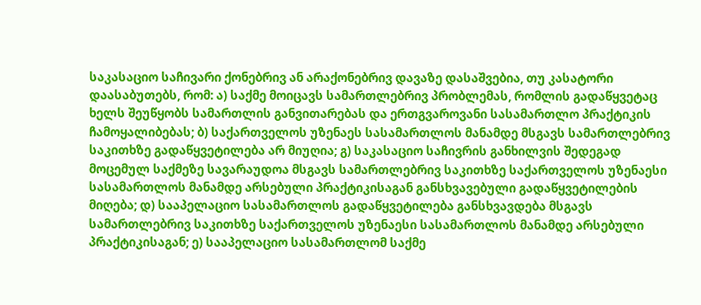საკასაციო საჩივარი ქონებრივ ან არაქონებრივ დავაზე დასაშვებია, თუ კასატორი დაასაბუთებს, რომ: ა) საქმე მოიცავს სამართლებრივ პრობლემას, რომლის გადაწყვეტაც ხელს შეუწყობს სამართლის განვითარებას და ერთგვაროვანი სასამართლო პრაქტიკის ჩამოყალიბებას; ბ) საქართველოს უზენაეს სასამართლოს მანამდე მსგავს სამართლებრივ საკითხზე გადაწყვეტილება არ მიუღია; გ) საკასაციო საჩივრის განხილვის შედეგად მოცემულ საქმეზე სავარაუდოა მსგავს სამართლებრივ საკითხზე საქართველოს უზენაესი სასამართლოს მანამდე არსებული პრაქტიკისაგან განსხვავებული გადაწყვეტილების მიღება; დ) სააპელაციო სასამართლოს გადაწყვეტილება განსხვავდება მსგავს სამართლებრივ საკითხზე საქართველოს უზენაესი სასამართლოს მანამდე არსებული პრაქტიკისაგან; ე) სააპელაციო სასამართლომ საქმე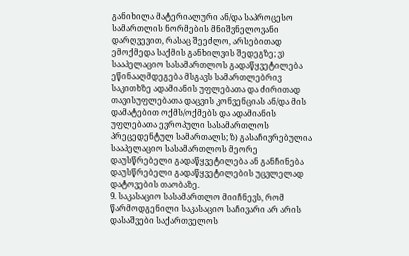განიხილა მატერიალური ან/და საპროცესო სამართლის ნორმების მნიშვნელოვანი დარღვევით, რასაც შეეძლო, არსებითად ემოქმედა საქმის განხილვის შედეგზე; ვ) სააპელაციო სასამართლოს გადაწყვეტილება ეწინააღმდეგება მსგავს სამართლებრივ საკითხზე ადამიანის უფლებათა და ძირითად თავისუფლებათა დაცვის კონვენციას ან/და მის დამატებით ოქმს/ოქმებს და ადამიანის უფლებათა ევროპული სასამართლოს პრეცედენტულ სამართალს; ზ) გასაჩივრებულია სააპელაციო სასამართლოს მეორე დაუსწრებელი გადაწყვეტილება ან განჩინება დაუსწრებელი გადაწყვეტილების უცვლელად დატოვების თაობაზე.
9. საკასაციო სასამართლო მიიჩნევს, რომ წარმოდგენილი საკასაციო საჩივარი არ არის დასაშვები საქართველოს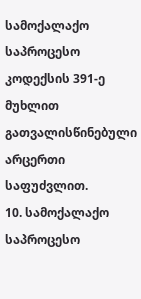სამოქალაქო საპროცესო კოდექსის 391-ე მუხლით გათვალისწინებული არცერთი საფუძვლით.
10. სამოქალაქო საპროცესო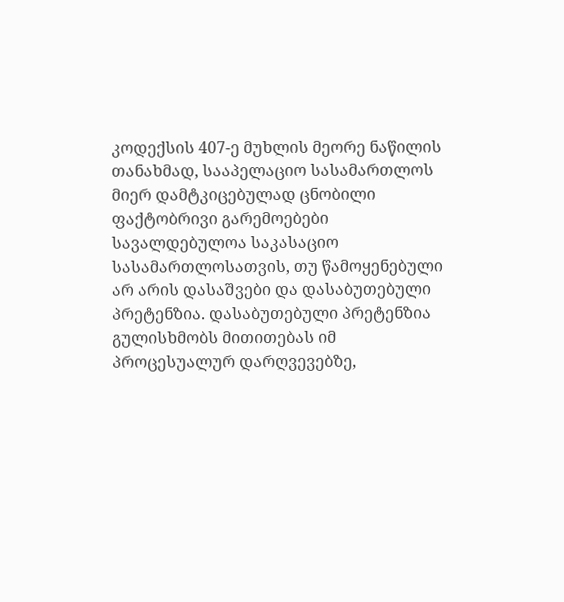კოდექსის 407-ე მუხლის მეორე ნაწილის თანახმად, სააპელაციო სასამართლოს მიერ დამტკიცებულად ცნობილი ფაქტობრივი გარემოებები სავალდებულოა საკასაციო სასამართლოსათვის, თუ წამოყენებული არ არის დასაშვები და დასაბუთებული პრეტენზია. დასაბუთებული პრეტენზია გულისხმობს მითითებას იმ პროცესუალურ დარღვევებზე,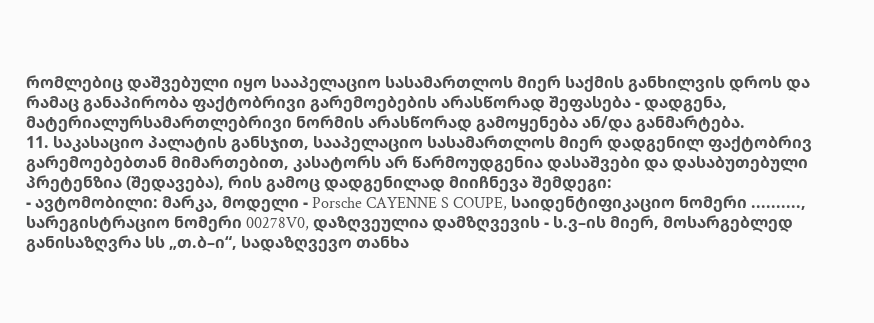რომლებიც დაშვებული იყო სააპელაციო სასამართლოს მიერ საქმის განხილვის დროს და რამაც განაპირობა ფაქტობრივი გარემოებების არასწორად შეფასება - დადგენა, მატერიალურსამართლებრივი ნორმის არასწორად გამოყენება ან/და განმარტება.
11. საკასაციო პალატის განსჯით, სააპელაციო სასამართლოს მიერ დადგენილ ფაქტობრივ გარემოებებთან მიმართებით, კასატორს არ წარმოუდგენია დასაშვები და დასაბუთებული პრეტენზია (შედავება), რის გამოც დადგენილად მიიჩნევა შემდეგი:
- ავტომობილი: მარკა, მოდელი - Porsche CAYENNE S COUPE, საიდენტიფიკაციო ნომერი .........., სარეგისტრაციო ნომერი 00278V0, დაზღვეულია დამზღვევის - ს.ვ–ის მიერ, მოსარგებლედ განისაზღვრა სს „თ.ბ–ი“, სადაზღვევო თანხა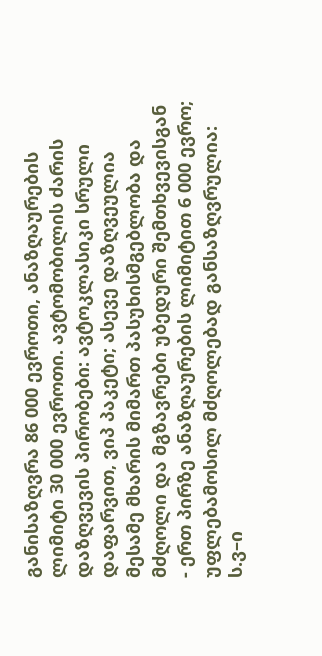განისაზღვრა 86 000 ევროთი, ანაზღაურების ლიმიტი 30 000 ევროთი. ავტომობილის ძარის დაზღვევის პირობები: ავტოკლასიკი სრული დაფარვით, ვიპ პაკეტი; ასევე დაზღვეულია მესამე მხარის მიმართ პასუხისმგებლობა და მძღოლი და მგზავრები უბედური შემთხვევისგან - ერთ პირზე ანაზღაურების ლიმიტით 6 000 ევრო; უფლებამოსილ მძღოლებად განსაზღვრულია: ს.ვ–ი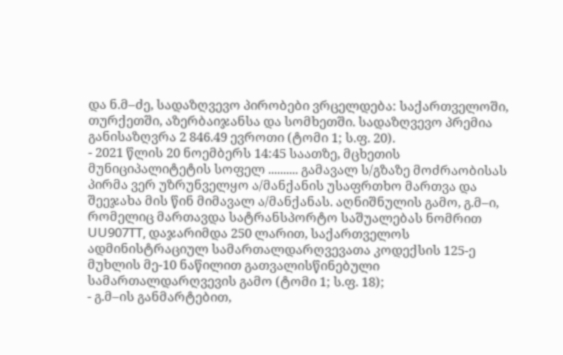და ნ.მ–ძე, სადაზღვევო პირობები ვრცელდება: საქართველოში, თურქეთში, აზერბაიჯანსა და სომხეთში. სადაზღვევო პრემია განისაზღვრა 2 846.49 ევროთი (ტომი 1; ს.ფ. 20).
- 2021 წლის 20 ნოემბერს 14:45 საათზე, მცხეთის მუნიციპალიტეტის სოფელ .......... გამავალ ს/გზაზე მოძრაობისას პირმა ვერ უზრუნველყო ა/მანქანის უსაფრთხო მართვა და შეეჯახა მის წინ მიმავალ ა/მანქანას. აღნიშნულის გამო, გ.მ–ი, რომელიც მართავდა სატრანსპორტო საშუალებას ნომრით UU907TT, დაჯარიმდა 250 ლარით, საქართველოს ადმინისტრაციულ სამართალდარღვევათა კოდექსის 125-ე მუხლის მე-10 ნაწილით გათვალისწინებული სამართალდარღვევის გამო (ტომი 1; ს.ფ. 18);
- გ.მ–ის განმარტებით,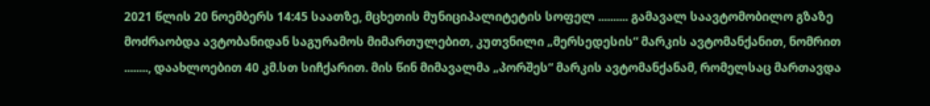2021 წლის 20 ნოემბერს 14:45 საათზე, მცხეთის მუნიციპალიტეტის სოფელ .......... გამავალ საავტომობილო გზაზე მოძრაობდა ავტობანიდან საგურამოს მიმართულებით, კუთვნილი „მერსედესის“ მარკის ავტომანქანით, ნომრით ........, დაახლოებით 40 კმ.სთ სიჩქარით. მის წინ მიმავალმა „პორშეს“ მარკის ავტომანქანამ, რომელსაც მართავდა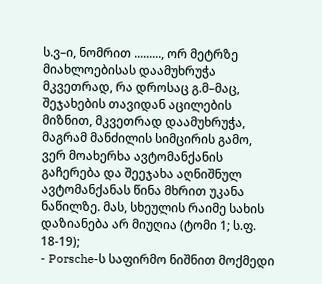ს.ვ–ი, ნომრით ........., ორ მეტრზე მიახლოებისას დაამუხრუჭა მკვეთრად, რა დროსაც გ.მ–მაც, შეჯახების თავიდან აცილების მიზნით, მკვეთრად დაამუხრუჭა, მაგრამ მანძილის სიმცირის გამო, ვერ მოახერხა ავტომანქანის გაჩერება და შეეჯახა აღნიშნულ ავტომანქანას წინა მხრით უკანა ნაწილზე. მას, სხეულის რაიმე სახის დაზიანება არ მიუღია (ტომი 1; ს.ფ. 18-19);
- Porsche-ს საფირმო ნიშნით მოქმედი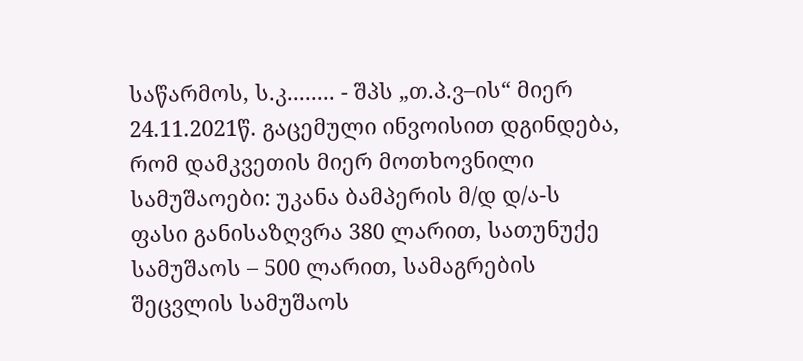საწარმოს, ს.კ........ - შპს „თ.პ.ვ–ის“ მიერ 24.11.2021წ. გაცემული ინვოისით დგინდება, რომ დამკვეთის მიერ მოთხოვნილი სამუშაოები: უკანა ბამპერის მ/დ დ/ა-ს ფასი განისაზღვრა 380 ლარით, სათუნუქე სამუშაოს – 500 ლარით, სამაგრების შეცვლის სამუშაოს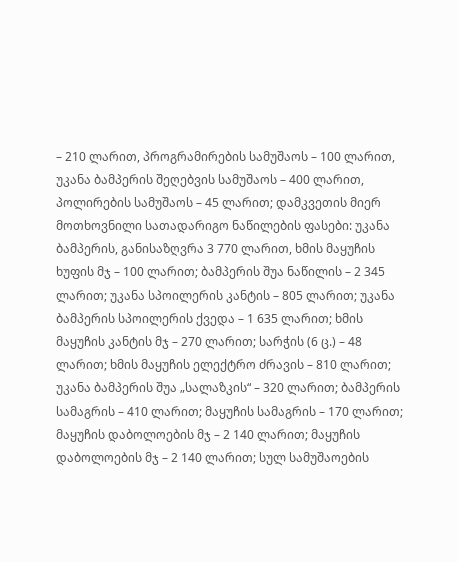– 210 ლარით, პროგრამირების სამუშაოს – 100 ლარით, უკანა ბამპერის შეღებვის სამუშაოს – 400 ლარით, პოლირების სამუშაოს – 45 ლარით; დამკვეთის მიერ მოთხოვნილი სათადარიგო ნაწილების ფასები: უკანა ბამპერის, განისაზღვრა 3 770 ლარით, ხმის მაყუჩის ხუფის მჯ – 100 ლარით; ბამპერის შუა ნაწილის – 2 345 ლარით; უკანა სპოილერის კანტის – 805 ლარით; უკანა ბამპერის სპოილერის ქვედა – 1 635 ლარით; ხმის მაყუჩის კანტის მჯ – 270 ლარით; სარჭის (6 ც.) – 48 ლარით; ხმის მაყუჩის ელექტრო ძრავის – 810 ლარით; უკანა ბამპერის შუა „სალაზკის“ – 320 ლარით; ბამპერის სამაგრის – 410 ლარით; მაყუჩის სამაგრის – 170 ლარით; მაყუჩის დაბოლოების მჯ – 2 140 ლარით; მაყუჩის დაბოლოების მჯ – 2 140 ლარით; სულ სამუშაოების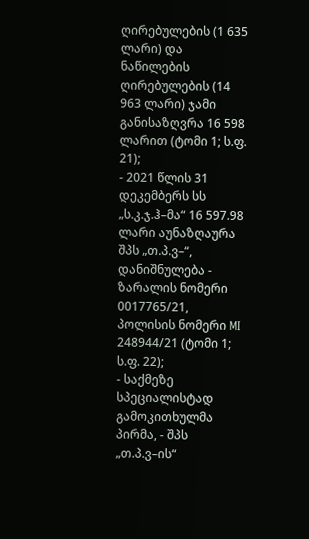ღირებულების (1 635 ლარი) და ნაწილების ღირებულების (14 963 ლარი) ჯამი განისაზღვრა 16 598 ლარით (ტომი 1; ს.ფ. 21);
- 2021 წლის 31 დეკემბერს სს „ს.კ.ჯ.ჰ–მა“ 16 597.98 ლარი აუნაზღაურა შპს „თ.პ.ვ–“, დანიშნულება - ზარალის ნომერი 0017765/21, პოლისის ნომერი MI 248944/21 (ტომი 1; ს.ფ. 22);
- საქმეზე სპეციალისტად გამოკითხულმა პირმა, - შპს „თ.პ.ვ–ის“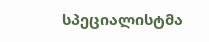სპეციალისტმა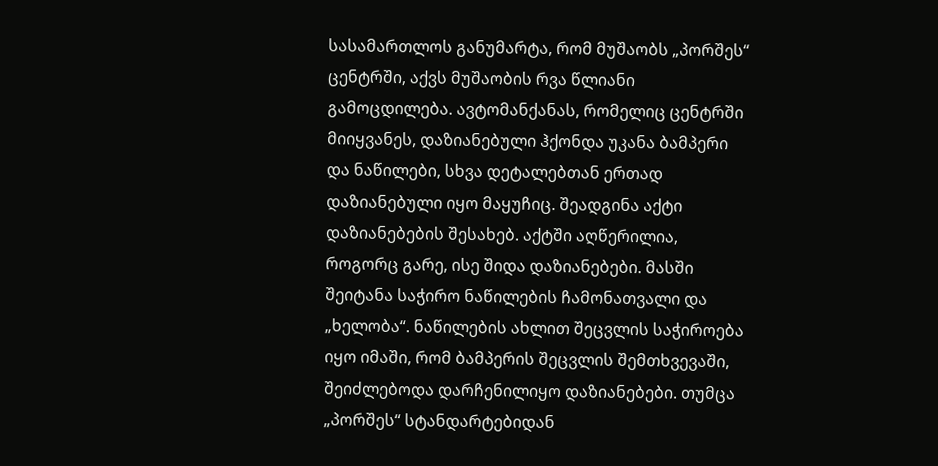სასამართლოს განუმარტა, რომ მუშაობს „პორშეს“ ცენტრში, აქვს მუშაობის რვა წლიანი გამოცდილება. ავტომანქანას, რომელიც ცენტრში მიიყვანეს, დაზიანებული ჰქონდა უკანა ბამპერი და ნაწილები, სხვა დეტალებთან ერთად დაზიანებული იყო მაყუჩიც. შეადგინა აქტი დაზიანებების შესახებ. აქტში აღწერილია, როგორც გარე, ისე შიდა დაზიანებები. მასში შეიტანა საჭირო ნაწილების ჩამონათვალი და „ხელობა“. ნაწილების ახლით შეცვლის საჭიროება იყო იმაში, რომ ბამპერის შეცვლის შემთხვევაში, შეიძლებოდა დარჩენილიყო დაზიანებები. თუმცა „პორშეს“ სტანდარტებიდან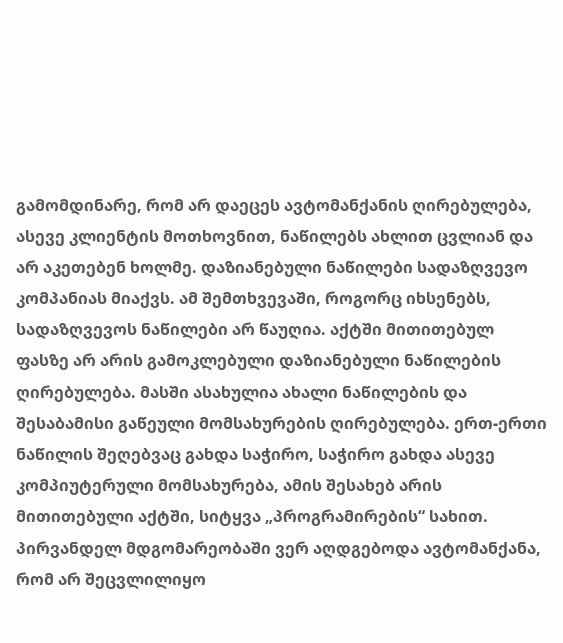გამომდინარე, რომ არ დაეცეს ავტომანქანის ღირებულება, ასევე კლიენტის მოთხოვნით, ნაწილებს ახლით ცვლიან და არ აკეთებენ ხოლმე. დაზიანებული ნაწილები სადაზღვევო კომპანიას მიაქვს. ამ შემთხვევაში, როგორც იხსენებს, სადაზღვევოს ნაწილები არ წაუღია. აქტში მითითებულ ფასზე არ არის გამოკლებული დაზიანებული ნაწილების ღირებულება. მასში ასახულია ახალი ნაწილების და შესაბამისი გაწეული მომსახურების ღირებულება. ერთ-ერთი ნაწილის შეღებვაც გახდა საჭირო, საჭირო გახდა ასევე კომპიუტერული მომსახურება, ამის შესახებ არის მითითებული აქტში, სიტყვა „პროგრამირების“ სახით. პირვანდელ მდგომარეობაში ვერ აღდგებოდა ავტომანქანა, რომ არ შეცვლილიყო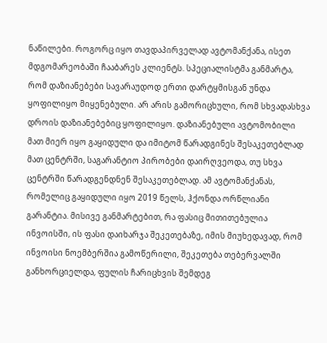ნაწილები. როგორც იყო თავდაპირველად ავტომანქანა, ისეთ მდგომარეობაში ჩააბარეს კლიენტს. სპეციალისტმა განმარტა, რომ დაზიანებები სავარაუდოდ ერთი დარტყმისგან უნდა ყოფილიყო მიყენებული. არ არის გამორიცხული, რომ სხვადასხვა დროის დაზიანებებიც ყოფილიყო. დაზიანებული ავტომობილი მათ მიერ იყო გაყიდული და იმიტომ წარადგინეს შესაკეთებლად მათ ცენტრში, საგარანტიო პირობები დაირღვეოდა, თუ სხვა ცენტრში წარადგენდნენ შესაკეთებლად. ამ ავტომანქანას, რომელიც გაყიდული იყო 2019 წელს, ჰქონდა ორწლიანი გარანტია. მისივე განმარტებით, რა ფასიც მითითებულია ინვოისში, ის ფასი დაიხარჯა შეკეთებაზე, იმის მიუხედავად, რომ ინვოისი ნოემბერშია გამოწერილი, შეკეთება თებერვალში განხორციელდა, ფულის ჩარიცხვის შემდეგ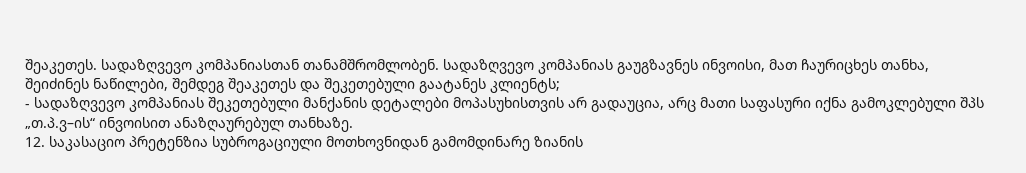შეაკეთეს. სადაზღვევო კომპანიასთან თანამშრომლობენ. სადაზღვევო კომპანიას გაუგზავნეს ინვოისი, მათ ჩაურიცხეს თანხა, შეიძინეს ნაწილები, შემდეგ შეაკეთეს და შეკეთებული გაატანეს კლიენტს;
- სადაზღვევო კომპანიას შეკეთებული მანქანის დეტალები მოპასუხისთვის არ გადაუცია, არც მათი საფასური იქნა გამოკლებული შპს „თ.პ.ვ–ის“ ინვოისით ანაზღაურებულ თანხაზე.
12. საკასაციო პრეტენზია სუბროგაციული მოთხოვნიდან გამომდინარე ზიანის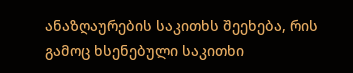ანაზღაურების საკითხს შეეხება, რის გამოც ხსენებული საკითხი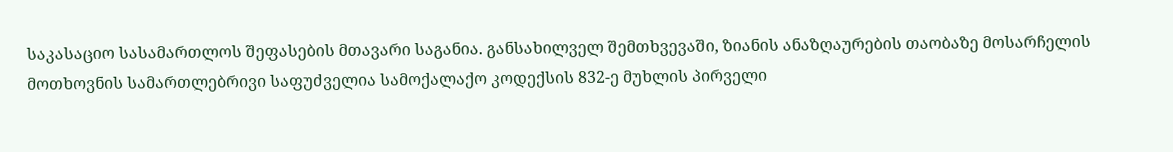საკასაციო სასამართლოს შეფასების მთავარი საგანია. განსახილველ შემთხვევაში, ზიანის ანაზღაურების თაობაზე მოსარჩელის მოთხოვნის სამართლებრივი საფუძველია სამოქალაქო კოდექსის 832-ე მუხლის პირველი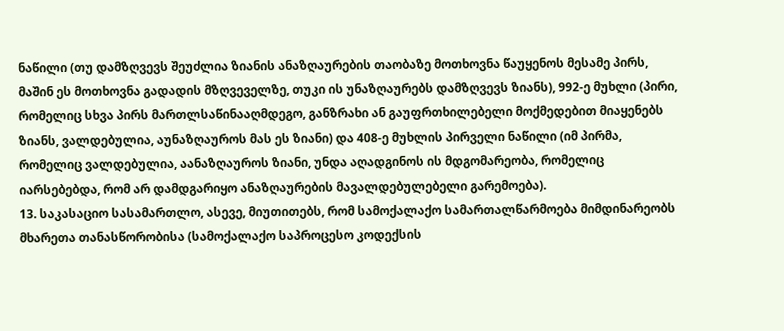ნაწილი (თუ დამზღვევს შეუძლია ზიანის ანაზღაურების თაობაზე მოთხოვნა წაუყენოს მესამე პირს, მაშინ ეს მოთხოვნა გადადის მზღვეველზე, თუკი ის უნაზღაურებს დამზღვევს ზიანს), 992-ე მუხლი (პირი, რომელიც სხვა პირს მართლსაწინააღმდეგო, განზრახი ან გაუფრთხილებელი მოქმედებით მიაყენებს ზიანს, ვალდებულია, აუნაზღაუროს მას ეს ზიანი) და 408-ე მუხლის პირველი ნაწილი (იმ პირმა, რომელიც ვალდებულია, აანაზღაუროს ზიანი, უნდა აღადგინოს ის მდგომარეობა, რომელიც იარსებებდა, რომ არ დამდგარიყო ანაზღაურების მავალდებულებელი გარემოება).
13. საკასაციო სასამართლო, ასევე, მიუთითებს, რომ სამოქალაქო სამართალწარმოება მიმდინარეობს მხარეთა თანასწორობისა (სამოქალაქო საპროცესო კოდექსის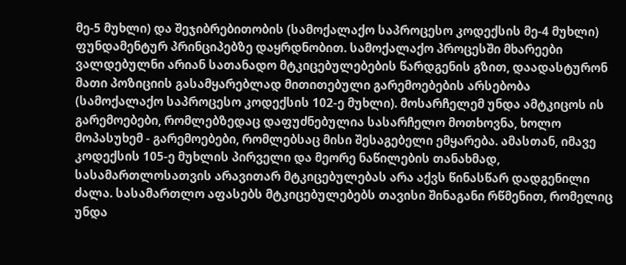მე-5 მუხლი) და შეჯიბრებითობის (სამოქალაქო საპროცესო კოდექსის მე-4 მუხლი) ფუნდამენტურ პრინციპებზე დაყრდნობით. სამოქალაქო პროცესში მხარეები ვალდებულნი არიან სათანადო მტკიცებულებების წარდგენის გზით, დაადასტურონ მათი პოზიციის გასამყარებლად მითითებული გარემოებების არსებობა (სამოქალაქო საპროცესო კოდექსის 102-ე მუხლი). მოსარჩელემ უნდა ამტკიცოს ის გარემოებები, რომლებზედაც დაფუძნებულია სასარჩელო მოთხოვნა, ხოლო მოპასუხემ - გარემოებები, რომლებსაც მისი შესაგებელი ემყარება. ამასთან, იმავე კოდექსის 105-ე მუხლის პირველი და მეორე ნაწილების თანახმად, სასამართლოსათვის არავითარ მტკიცებულებას არა აქვს წინასწარ დადგენილი ძალა. სასამართლო აფასებს მტკიცებულებებს თავისი შინაგანი რწმენით, რომელიც უნდა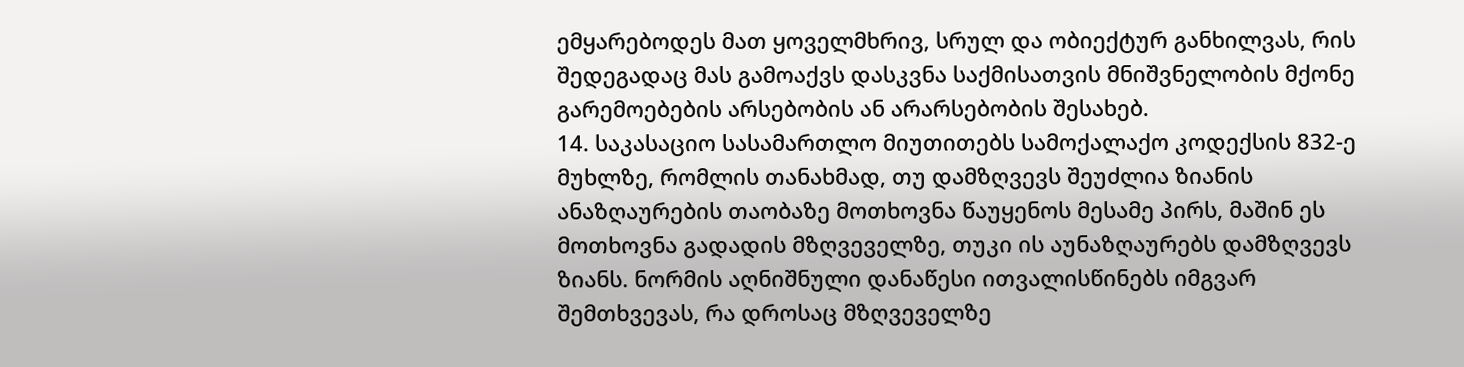ემყარებოდეს მათ ყოველმხრივ, სრულ და ობიექტურ განხილვას, რის შედეგადაც მას გამოაქვს დასკვნა საქმისათვის მნიშვნელობის მქონე გარემოებების არსებობის ან არარსებობის შესახებ.
14. საკასაციო სასამართლო მიუთითებს სამოქალაქო კოდექსის 832-ე მუხლზე, რომლის თანახმად, თუ დამზღვევს შეუძლია ზიანის ანაზღაურების თაობაზე მოთხოვნა წაუყენოს მესამე პირს, მაშინ ეს მოთხოვნა გადადის მზღვეველზე, თუკი ის აუნაზღაურებს დამზღვევს ზიანს. ნორმის აღნიშნული დანაწესი ითვალისწინებს იმგვარ შემთხვევას, რა დროსაც მზღვეველზე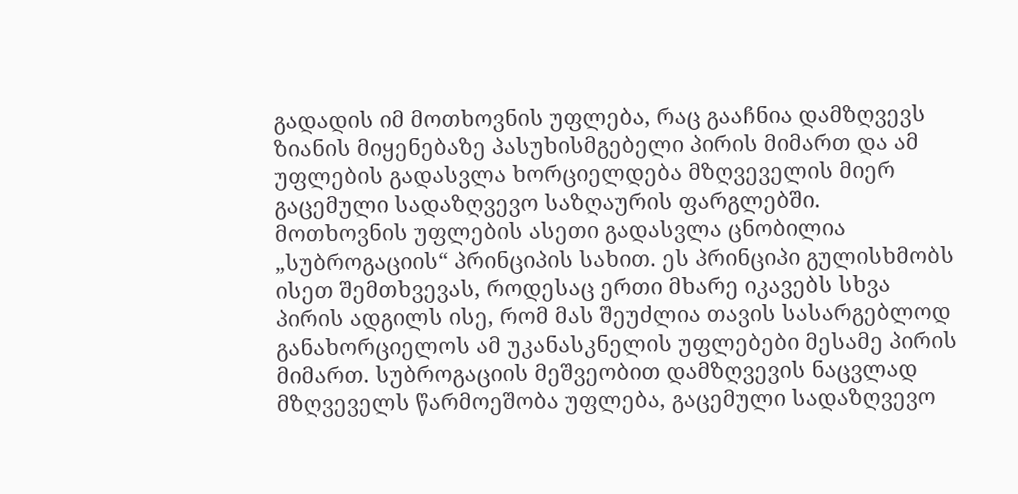გადადის იმ მოთხოვნის უფლება, რაც გააჩნია დამზღვევს ზიანის მიყენებაზე პასუხისმგებელი პირის მიმართ და ამ უფლების გადასვლა ხორციელდება მზღვეველის მიერ გაცემული სადაზღვევო საზღაურის ფარგლებში. მოთხოვნის უფლების ასეთი გადასვლა ცნობილია „სუბროგაციის“ პრინციპის სახით. ეს პრინციპი გულისხმობს ისეთ შემთხვევას, როდესაც ერთი მხარე იკავებს სხვა პირის ადგილს ისე, რომ მას შეუძლია თავის სასარგებლოდ განახორციელოს ამ უკანასკნელის უფლებები მესამე პირის მიმართ. სუბროგაციის მეშვეობით დამზღვევის ნაცვლად მზღვეველს წარმოეშობა უფლება, გაცემული სადაზღვევო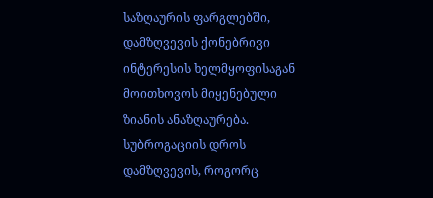საზღაურის ფარგლებში, დამზღვევის ქონებრივი ინტერესის ხელმყოფისაგან მოითხოვოს მიყენებული ზიანის ანაზღაურება. სუბროგაციის დროს დამზღვევის, როგორც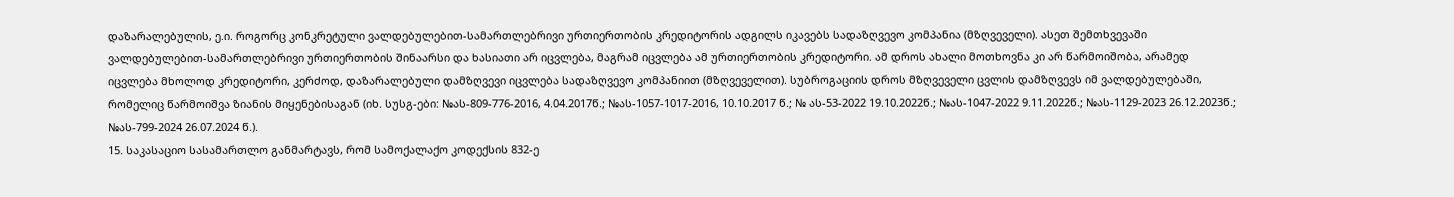დაზარალებულის, ე.ი. როგორც კონკრეტული ვალდებულებით-სამართლებრივი ურთიერთობის კრედიტორის ადგილს იკავებს სადაზღვევო კომპანია (მზღვეველი). ასეთ შემთხვევაში ვალდებულებით-სამართლებრივი ურთიერთობის შინაარსი და ხასიათი არ იცვლება, მაგრამ იცვლება ამ ურთიერთობის კრედიტორი. ამ დროს ახალი მოთხოვნა კი არ წარმოიშობა, არამედ იცვლება მხოლოდ კრედიტორი, კერძოდ, დაზარალებული დამზღვევი იცვლება სადაზღვევო კომპანიით (მზღვეველით). სუბროგაციის დროს მზღვეველი ცვლის დამზღვევს იმ ვალდებულებაში, რომელიც წარმოიშვა ზიანის მიყენებისაგან (იხ. სუსგ-ები: №ას-809-776-2016, 4.04.2017წ.; №ას-1057-1017-2016, 10.10.2017 წ.; № ას-53-2022 19.10.2022წ.; №ას-1047-2022 9.11.2022წ.; №ას-1129-2023 26.12.2023წ.; №ას-799-2024 26.07.2024 წ.).
15. საკასაციო სასამართლო განმარტავს, რომ სამოქალაქო კოდექსის 832-ე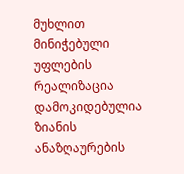მუხლით მინიჭებული უფლების რეალიზაცია დამოკიდებულია ზიანის ანაზღაურების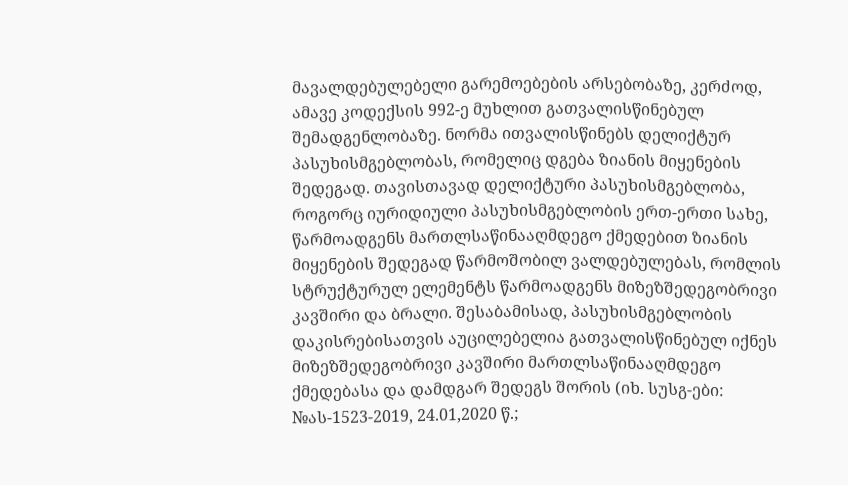მავალდებულებელი გარემოებების არსებობაზე, კერძოდ, ამავე კოდექსის 992-ე მუხლით გათვალისწინებულ შემადგენლობაზე. ნორმა ითვალისწინებს დელიქტურ პასუხისმგებლობას, რომელიც დგება ზიანის მიყენების შედეგად. თავისთავად დელიქტური პასუხისმგებლობა, როგორც იურიდიული პასუხისმგებლობის ერთ-ერთი სახე, წარმოადგენს მართლსაწინააღმდეგო ქმედებით ზიანის მიყენების შედეგად წარმოშობილ ვალდებულებას, რომლის სტრუქტურულ ელემენტს წარმოადგენს მიზეზშედეგობრივი კავშირი და ბრალი. შესაბამისად, პასუხისმგებლობის დაკისრებისათვის აუცილებელია გათვალისწინებულ იქნეს მიზეზშედეგობრივი კავშირი მართლსაწინააღმდეგო ქმედებასა და დამდგარ შედეგს შორის (იხ. სუსგ-ები: №ას-1523-2019, 24.01,2020 წ.;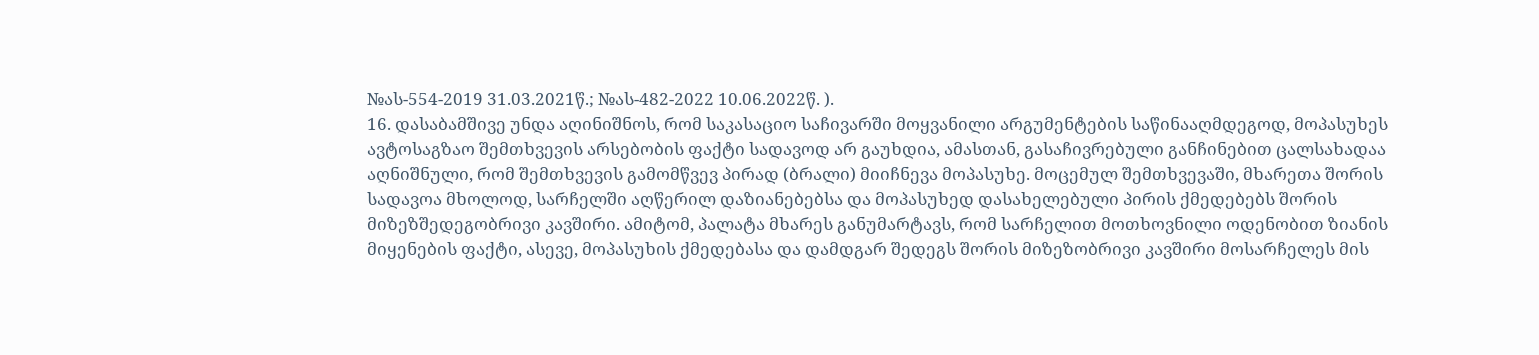№ას-554-2019 31.03.2021წ.; №ას-482-2022 10.06.2022წ. ).
16. დასაბამშივე უნდა აღინიშნოს, რომ საკასაციო საჩივარში მოყვანილი არგუმენტების საწინააღმდეგოდ, მოპასუხეს ავტოსაგზაო შემთხვევის არსებობის ფაქტი სადავოდ არ გაუხდია, ამასთან, გასაჩივრებული განჩინებით ცალსახადაა აღნიშნული, რომ შემთხვევის გამომწვევ პირად (ბრალი) მიიჩნევა მოპასუხე. მოცემულ შემთხვევაში, მხარეთა შორის სადავოა მხოლოდ, სარჩელში აღწერილ დაზიანებებსა და მოპასუხედ დასახელებული პირის ქმედებებს შორის მიზეზშედეგობრივი კავშირი. ამიტომ, პალატა მხარეს განუმარტავს, რომ სარჩელით მოთხოვნილი ოდენობით ზიანის მიყენების ფაქტი, ასევე, მოპასუხის ქმედებასა და დამდგარ შედეგს შორის მიზეზობრივი კავშირი მოსარჩელეს მის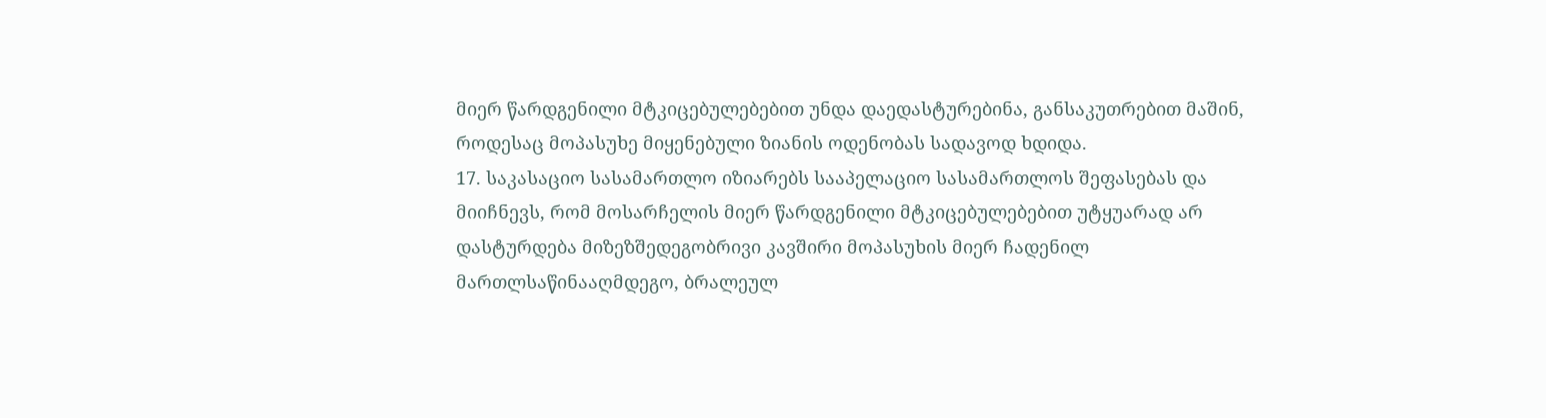მიერ წარდგენილი მტკიცებულებებით უნდა დაედასტურებინა, განსაკუთრებით მაშინ, როდესაც მოპასუხე მიყენებული ზიანის ოდენობას სადავოდ ხდიდა.
17. საკასაციო სასამართლო იზიარებს სააპელაციო სასამართლოს შეფასებას და მიიჩნევს, რომ მოსარჩელის მიერ წარდგენილი მტკიცებულებებით უტყუარად არ დასტურდება მიზეზშედეგობრივი კავშირი მოპასუხის მიერ ჩადენილ მართლსაწინააღმდეგო, ბრალეულ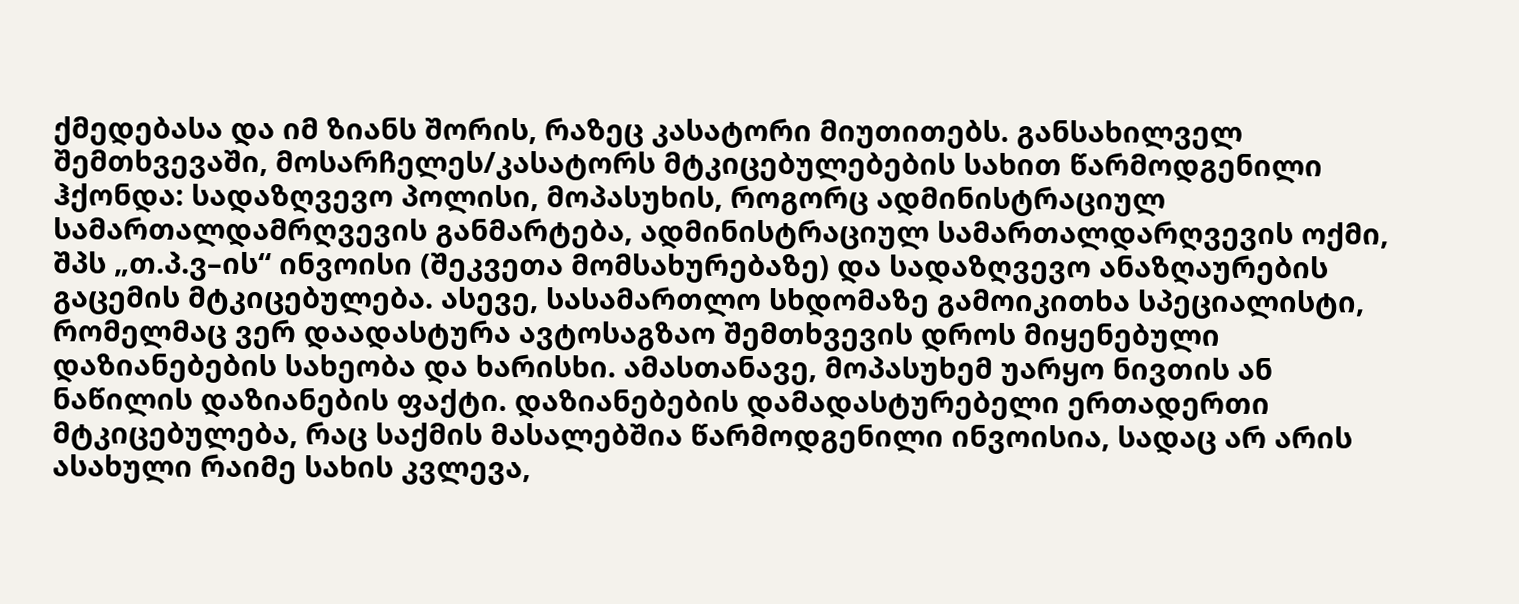ქმედებასა და იმ ზიანს შორის, რაზეც კასატორი მიუთითებს. განსახილველ შემთხვევაში, მოსარჩელეს/კასატორს მტკიცებულებების სახით წარმოდგენილი ჰქონდა: სადაზღვევო პოლისი, მოპასუხის, როგორც ადმინისტრაციულ სამართალდამრღვევის განმარტება, ადმინისტრაციულ სამართალდარღვევის ოქმი, შპს „თ.პ.ვ–ის“ ინვოისი (შეკვეთა მომსახურებაზე) და სადაზღვევო ანაზღაურების გაცემის მტკიცებულება. ასევე, სასამართლო სხდომაზე გამოიკითხა სპეციალისტი, რომელმაც ვერ დაადასტურა ავტოსაგზაო შემთხვევის დროს მიყენებული დაზიანებების სახეობა და ხარისხი. ამასთანავე, მოპასუხემ უარყო ნივთის ან ნაწილის დაზიანების ფაქტი. დაზიანებების დამადასტურებელი ერთადერთი მტკიცებულება, რაც საქმის მასალებშია წარმოდგენილი ინვოისია, სადაც არ არის ასახული რაიმე სახის კვლევა,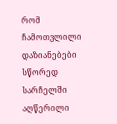რომ ჩამოთვლილი დაზიანებები სწორედ სარჩელში აღწერილი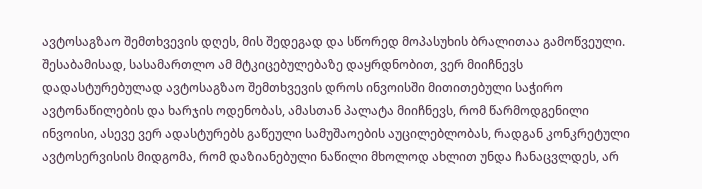ავტოსაგზაო შემთხვევის დღეს, მის შედეგად და სწორედ მოპასუხის ბრალითაა გამოწვეული. შესაბამისად, სასამართლო ამ მტკიცებულებაზე დაყრდნობით, ვერ მიიჩნევს დადასტურებულად ავტოსაგზაო შემთხვევის დროს ინვოისში მითითებული საჭირო ავტონაწილების და ხარჯის ოდენობას, ამასთან პალატა მიიჩნევს, რომ წარმოდგენილი ინვოისი, ასევე ვერ ადასტურებს გაწეული სამუშაოების აუცილებლობას, რადგან კონკრეტული ავტოსერვისის მიდგომა, რომ დაზიანებული ნაწილი მხოლოდ ახლით უნდა ჩანაცვლდეს, არ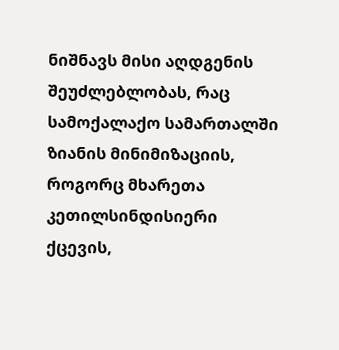ნიშნავს მისი აღდგენის შეუძლებლობას, რაც სამოქალაქო სამართალში ზიანის მინიმიზაციის, როგორც მხარეთა კეთილსინდისიერი ქცევის,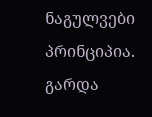ნაგულვები პრინციპია. გარდა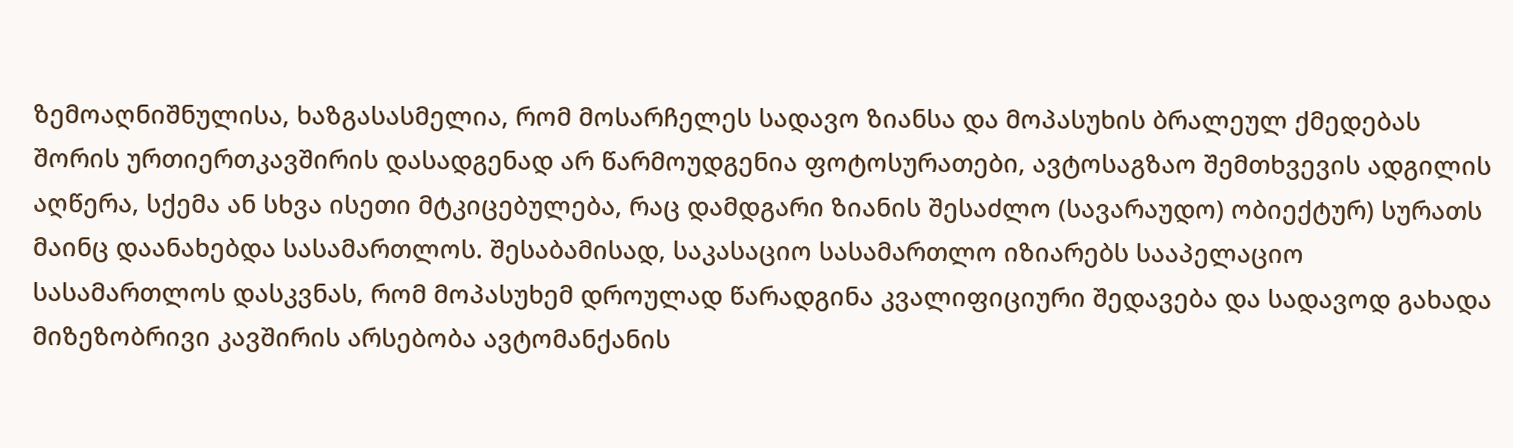ზემოაღნიშნულისა, ხაზგასასმელია, რომ მოსარჩელეს სადავო ზიანსა და მოპასუხის ბრალეულ ქმედებას შორის ურთიერთკავშირის დასადგენად არ წარმოუდგენია ფოტოსურათები, ავტოსაგზაო შემთხვევის ადგილის აღწერა, სქემა ან სხვა ისეთი მტკიცებულება, რაც დამდგარი ზიანის შესაძლო (სავარაუდო) ობიექტურ) სურათს მაინც დაანახებდა სასამართლოს. შესაბამისად, საკასაციო სასამართლო იზიარებს სააპელაციო სასამართლოს დასკვნას, რომ მოპასუხემ დროულად წარადგინა კვალიფიციური შედავება და სადავოდ გახადა მიზეზობრივი კავშირის არსებობა ავტომანქანის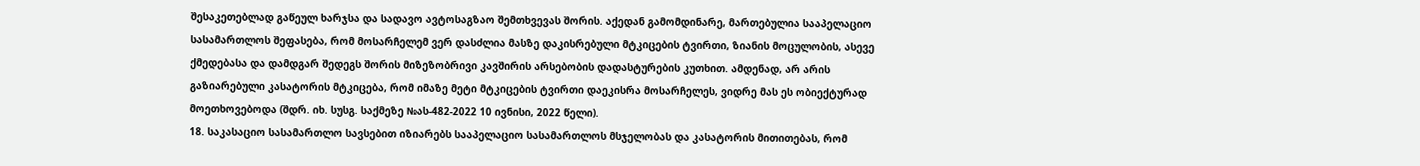შესაკეთებლად გაწეულ ხარჯსა და სადავო ავტოსაგზაო შემთხვევას შორის. აქედან გამომდინარე, მართებულია სააპელაციო სასამართლოს შეფასება, რომ მოსარჩელემ ვერ დასძლია მასზე დაკისრებული მტკიცების ტვირთი, ზიანის მოცულობის, ასევე ქმედებასა და დამდგარ შედეგს შორის მიზეზობრივი კავშირის არსებობის დადასტურების კუთხით. ამდენად, არ არის გაზიარებული კასატორის მტკიცება, რომ იმაზე მეტი მტკიცების ტვირთი დაეკისრა მოსარჩელეს, ვიდრე მას ეს ობიექტურად მოეთხოვებოდა (შდრ. იხ. სუსგ. საქმეზე №ას-482-2022 10 ივნისი, 2022 წელი).
18. საკასაციო სასამართლო სავსებით იზიარებს სააპელაციო სასამართლოს მსჯელობას და კასატორის მითითებას, რომ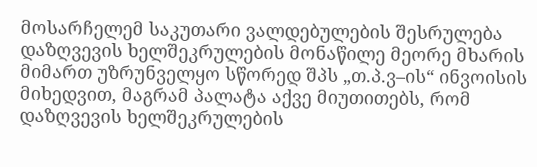მოსარჩელემ საკუთარი ვალდებულების შესრულება დაზღვევის ხელშეკრულების მონაწილე მეორე მხარის მიმართ უზრუნველყო სწორედ შპს „თ.პ.ვ–ის“ ინვოისის მიხედვით, მაგრამ პალატა აქვე მიუთითებს, რომ დაზღვევის ხელშეკრულების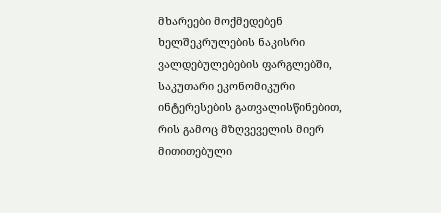მხარეები მოქმედებენ ხელშეკრულების ნაკისრი ვალდებულებების ფარგლებში, საკუთარი ეკონომიკური ინტერესების გათვალისწინებით, რის გამოც მზღვეველის მიერ მითითებული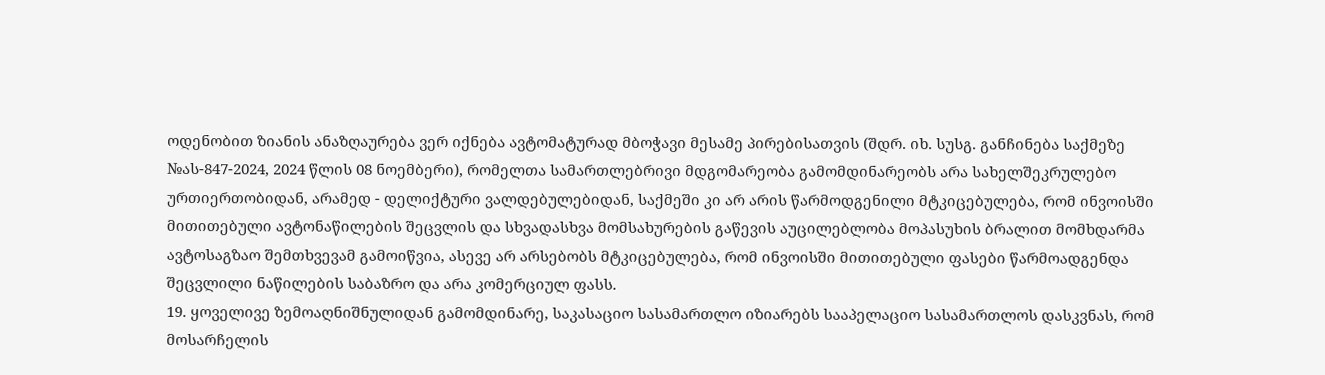ოდენობით ზიანის ანაზღაურება ვერ იქნება ავტომატურად მბოჭავი მესამე პირებისათვის (შდრ. იხ. სუსგ. განჩინება საქმეზე №ას-847-2024, 2024 წლის 08 ნოემბერი), რომელთა სამართლებრივი მდგომარეობა გამომდინარეობს არა სახელშეკრულებო ურთიერთობიდან, არამედ - დელიქტური ვალდებულებიდან, საქმეში კი არ არის წარმოდგენილი მტკიცებულება, რომ ინვოისში მითითებული ავტონაწილების შეცვლის და სხვადასხვა მომსახურების გაწევის აუცილებლობა მოპასუხის ბრალით მომხდარმა ავტოსაგზაო შემთხვევამ გამოიწვია, ასევე არ არსებობს მტკიცებულება, რომ ინვოისში მითითებული ფასები წარმოადგენდა შეცვლილი ნაწილების საბაზრო და არა კომერციულ ფასს.
19. ყოველივე ზემოაღნიშნულიდან გამომდინარე, საკასაციო სასამართლო იზიარებს სააპელაციო სასამართლოს დასკვნას, რომ მოსარჩელის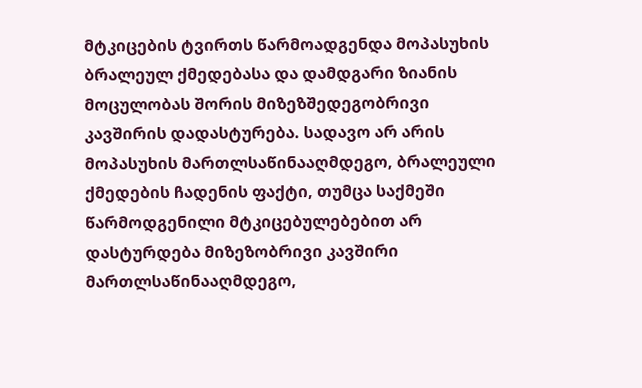მტკიცების ტვირთს წარმოადგენდა მოპასუხის ბრალეულ ქმედებასა და დამდგარი ზიანის მოცულობას შორის მიზეზშედეგობრივი კავშირის დადასტურება. სადავო არ არის მოპასუხის მართლსაწინააღმდეგო, ბრალეული ქმედების ჩადენის ფაქტი, თუმცა საქმეში წარმოდგენილი მტკიცებულებებით არ დასტურდება მიზეზობრივი კავშირი მართლსაწინააღმდეგო,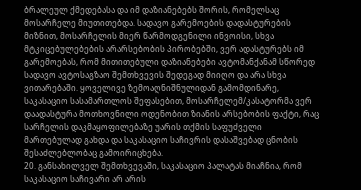ბრალეულ ქმედებასა და იმ დაზიანებებს შორის, რომელსაც მოსარჩელე მიუთითებდა. სადავო გარემოების დადასტურების მიზნით, მოსარჩელის მიერ წარმოდგენილი ინვოისი, სხვა მტკიცებულებების არარსებობის პირობებში, ვერ ადასტურებს იმ გარემოებას, რომ მითითებული დაზიანებები ავტომანქანამ სწორედ სადავო ავტოსაგზაო შემთხვევის შედეგად მიიღო და არა სხვა ვითარებაში. ყოველივე ზემოაღნიშნულიდან გამომდინარე, საკასაციო სასამართლოს შეფასებით, მოსარჩელემ/კასატორმა ვერ დაადასტურა მოთხოვნილი ოდენობით ზიანის არსებობის ფაქტი, რაც სარჩელის დაკმაყოფილებაზე უარის თქმის საფუძველი მართებულად გახდა და საკასაციო საჩივრის დასაშვებად ცნობის შესაძლებლობაც გამოირიცხება.
20. განსახილველ შემთხვევაში, საკასაციო პალატას მიაჩნია, რომ საკასაციო საჩივარი არ არის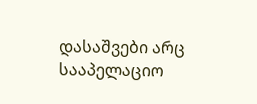დასაშვები არც სააპელაციო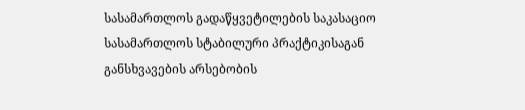სასამართლოს გადაწყვეტილების საკასაციო სასამართლოს სტაბილური პრაქტიკისაგან განსხვავების არსებობის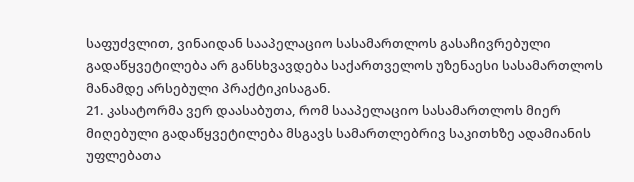საფუძვლით, ვინაიდან სააპელაციო სასამართლოს გასაჩივრებული გადაწყვეტილება არ განსხვავდება საქართველოს უზენაესი სასამართლოს მანამდე არსებული პრაქტიკისაგან.
21. კასატორმა ვერ დაასაბუთა, რომ სააპელაციო სასამართლოს მიერ მიღებული გადაწყვეტილება მსგავს სამართლებრივ საკითხზე ადამიანის უფლებათა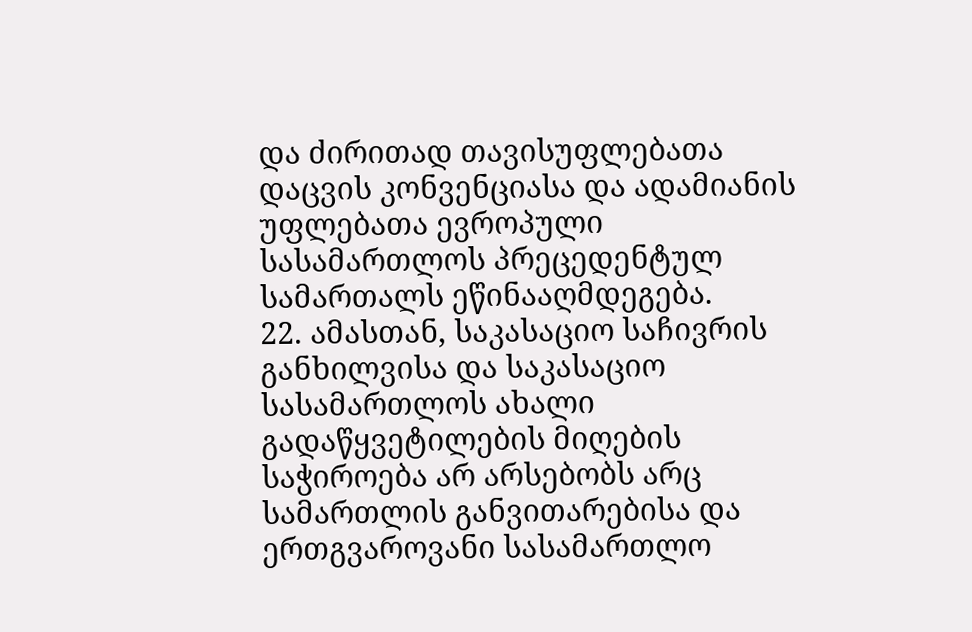და ძირითად თავისუფლებათა დაცვის კონვენციასა და ადამიანის უფლებათა ევროპული სასამართლოს პრეცედენტულ სამართალს ეწინააღმდეგება.
22. ამასთან, საკასაციო საჩივრის განხილვისა და საკასაციო სასამართლოს ახალი გადაწყვეტილების მიღების საჭიროება არ არსებობს არც სამართლის განვითარებისა და ერთგვაროვანი სასამართლო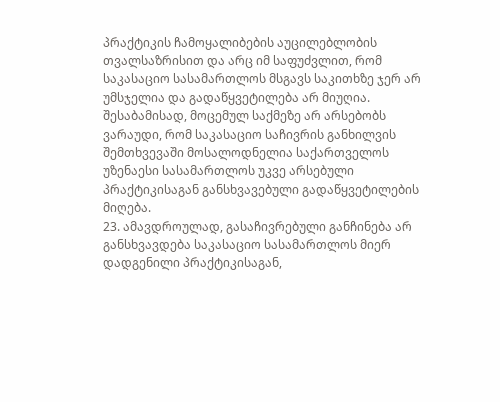პრაქტიკის ჩამოყალიბების აუცილებლობის თვალსაზრისით და არც იმ საფუძვლით, რომ საკასაციო სასამართლოს მსგავს საკითხზე ჯერ არ უმსჯელია და გადაწყვეტილება არ მიუღია. შესაბამისად, მოცემულ საქმეზე არ არსებობს ვარაუდი, რომ საკასაციო საჩივრის განხილვის შემთხვევაში მოსალოდნელია საქართველოს უზენაესი სასამართლოს უკვე არსებული პრაქტიკისაგან განსხვავებული გადაწყვეტილების მიღება.
23. ამავდროულად, გასაჩივრებული განჩინება არ განსხვავდება საკასაციო სასამართლოს მიერ დადგენილი პრაქტიკისაგან,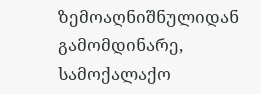ზემოაღნიშნულიდან გამომდინარე, სამოქალაქო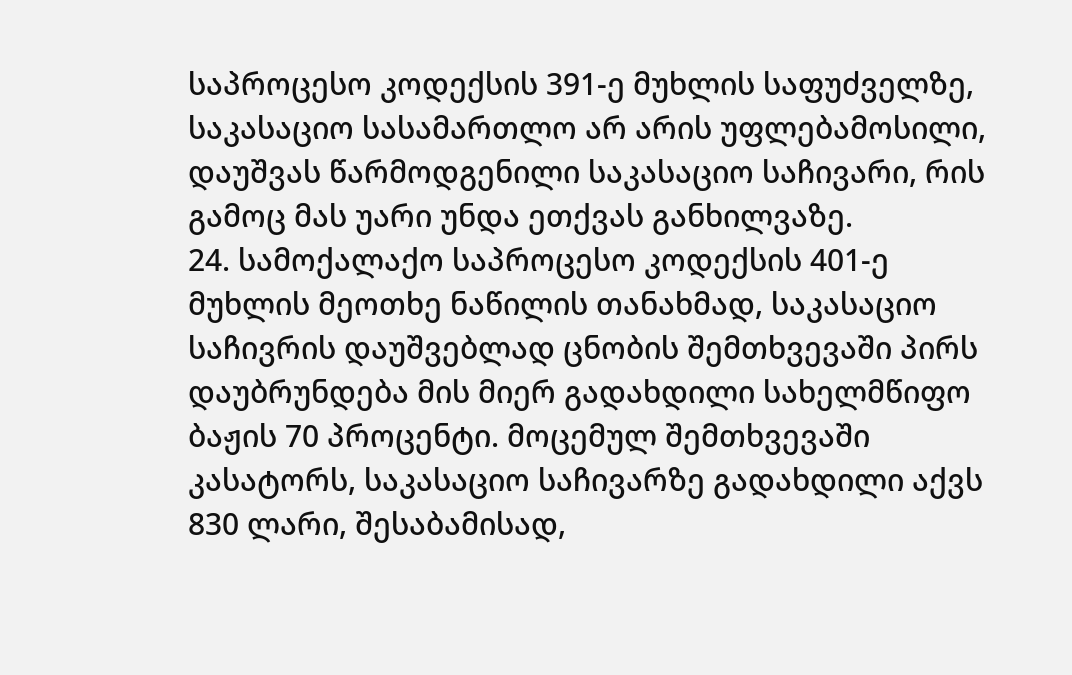საპროცესო კოდექსის 391-ე მუხლის საფუძველზე, საკასაციო სასამართლო არ არის უფლებამოსილი, დაუშვას წარმოდგენილი საკასაციო საჩივარი, რის გამოც მას უარი უნდა ეთქვას განხილვაზე.
24. სამოქალაქო საპროცესო კოდექსის 401-ე მუხლის მეოთხე ნაწილის თანახმად, საკასაციო საჩივრის დაუშვებლად ცნობის შემთხვევაში პირს დაუბრუნდება მის მიერ გადახდილი სახელმწიფო ბაჟის 70 პროცენტი. მოცემულ შემთხვევაში კასატორს, საკასაციო საჩივარზე გადახდილი აქვს 830 ლარი, შესაბამისად,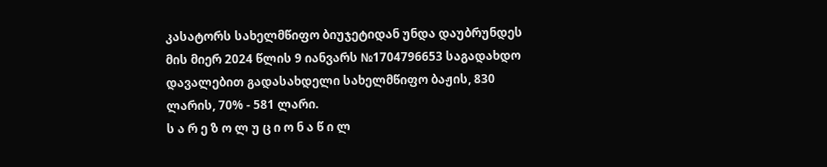კასატორს სახელმწიფო ბიუჯეტიდან უნდა დაუბრუნდეს მის მიერ 2024 წლის 9 იანვარს №1704796653 საგადახდო დავალებით გადასახდელი სახელმწიფო ბაჟის, 830 ლარის, 70% - 581 ლარი.
ს ა რ ე ზ ო ლ უ ც ი ო ნ ა წ ი ლ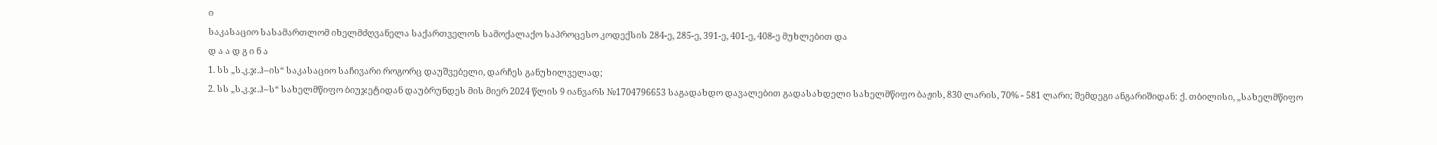ი
საკასაციო სასამართლომ იხელმძღვანელა საქართველოს სამოქალაქო საპროცესო კოდექსის 284-ე, 285-ე, 391-ე, 401-ე, 408-ე მუხლებით და
დ ა ა დ გ ი ნ ა
1. სს „ს.კ.ჯ.ჰ–ის“ საკასაციო საჩივარი როგორც დაუშვებელი, დარჩეს განუხილველად;
2. სს „ს.კ.ჯ.ჰ–ს“ სახელმწიფო ბიუჯეტიდან დაუბრუნდეს მის მიერ 2024 წლის 9 იანვარს №1704796653 საგადახდო დავალებით გადასახდელი სახელმწიფო ბაჟის, 830 ლარის, 70% - 581 ლარი; შემდეგი ანგარიშიდან: ქ. თბილისი, „სახელმწიფო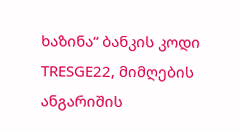ხაზინა“ ბანკის კოდი TRESGE22, მიმღების ანგარიშის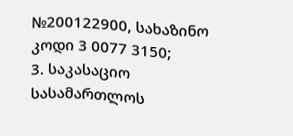№200122900, სახაზინო კოდი 3 0077 3150;
3. საკასაციო სასამართლოს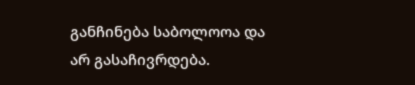განჩინება საბოლოოა და არ გასაჩივრდება.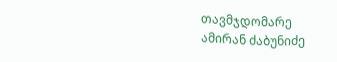თავმჯდომარე ამირან ძაბუნიძე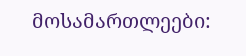მოსამართლეები: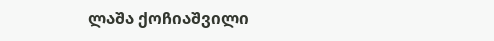ლაშა ქოჩიაშვილი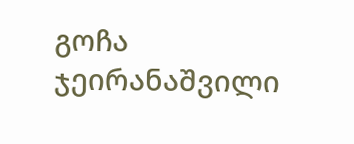გოჩა ჯეირანაშვილი